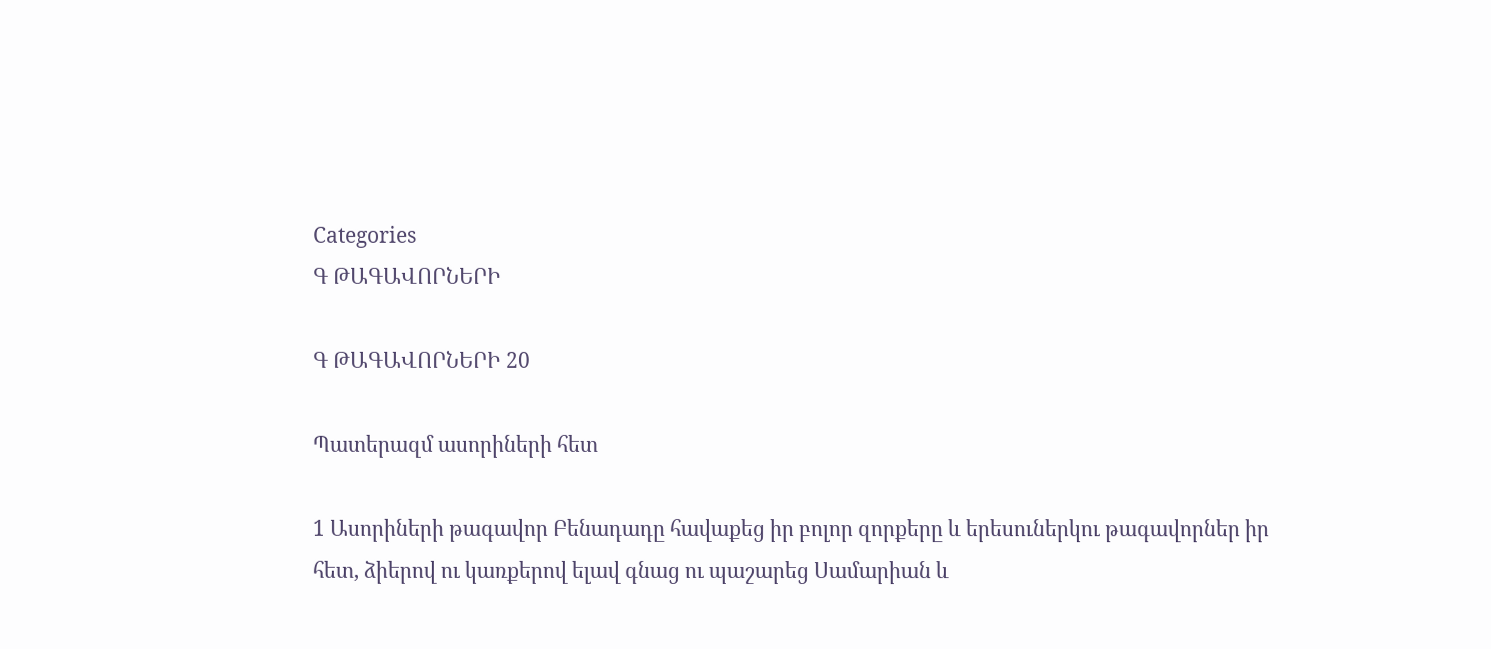Categories
Գ ԹԱԳԱՎՈՐՆԵՐԻ

Գ ԹԱԳԱՎՈՐՆԵՐԻ 20

Պատերազմ ասորիների հետ

1 Ասորիների թագավոր Բենադադը հավաքեց իր բոլոր զորքերը և երեսուներկու թագավորներ իր հետ, ձիերով ու կառքերով ելավ գնաց ու պաշարեց Սամարիան և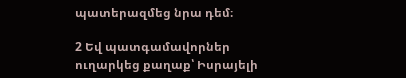պատերազմեց նրա դեմ։

2 Եվ պատգամավորներ ուղարկեց քաղաք՝ Իսրայելի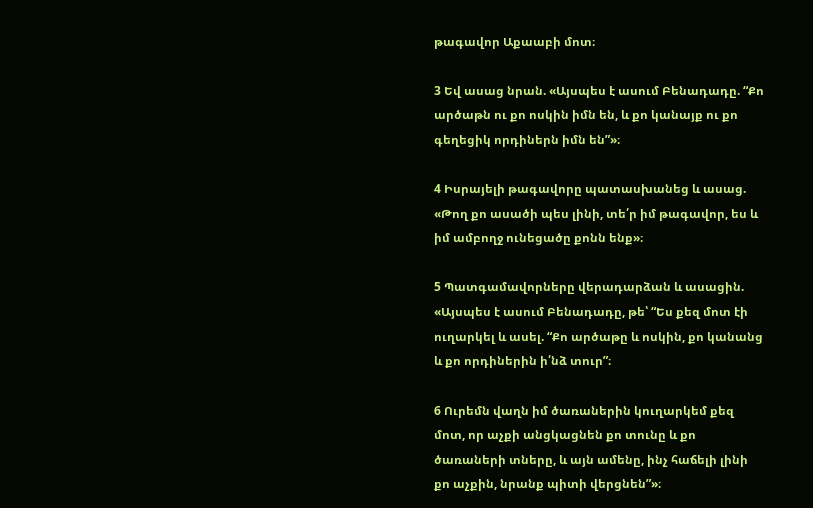թագավոր Աքաաբի մոտ։

3 Եվ ասաց նրան. «Այսպես է ասում Բենադադը. “Քո արծաթն ու քո ոսկին իմն են, և քո կանայք ու քո գեղեցիկ որդիներն իմն են”»։

4 Իսրայելի թագավորը պատասխանեց և ասաց. «Թող քո ասածի պես լինի, տե՛ր իմ թագավոր, ես և իմ ամբողջ ունեցածը քոնն ենք»։

5 Պատգամավորները վերադարձան և ասացին. «Այսպես է ասում Բենադադը, թե՝ “Ես քեզ մոտ էի ուղարկել և ասել. “Քո արծաթը և ոսկին, քո կանանց և քո որդիներին ի՛նձ տուր”։

6 Ուրեմն վաղն իմ ծառաներին կուղարկեմ քեզ մոտ, որ աչքի անցկացնեն քո տունը և քո ծառաների տները, և այն ամենը, ինչ հաճելի լինի քո աչքին, նրանք պիտի վերցնեն”»։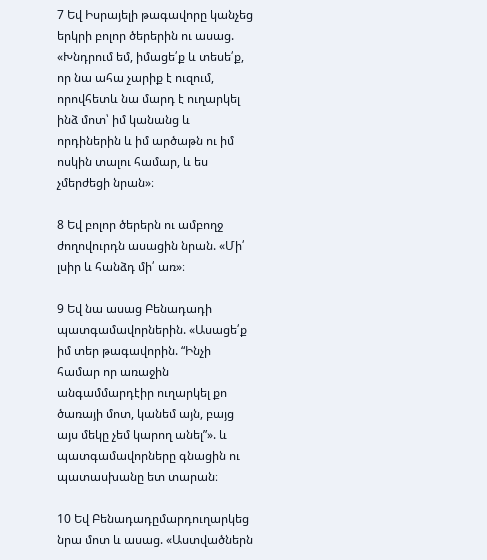7 Եվ Իսրայելի թագավորը կանչեց երկրի բոլոր ծերերին ու ասաց. «Խնդրում եմ, իմացե՛ք և տեսե՛ք, որ նա ահա չարիք է ուզում, որովհետև նա մարդ է ուղարկել ինձ մոտ՝ իմ կանանց և որդիներին և իմ արծաթն ու իմ ոսկին տալու համար, և ես չմերժեցի նրան»։

8 Եվ բոլոր ծերերն ու ամբողջ ժողովուրդն ասացին նրան. «Մի՛ լսիր և հանձդ մի՛ առ»։

9 Եվ նա ասաց Բենադադի պատգամավորներին. «Ասացե՛ք իմ տեր թագավորին. “Ինչի համար որ առաջին անգամմարդէիր ուղարկել քո ծառայի մոտ, կանեմ այն, բայց այս մեկը չեմ կարող անել”». և պատգամավորները գնացին ու պատասխանը ետ տարան։

10 Եվ Բենադադըմարդուղարկեց նրա մոտ և ասաց. «Աստվածներն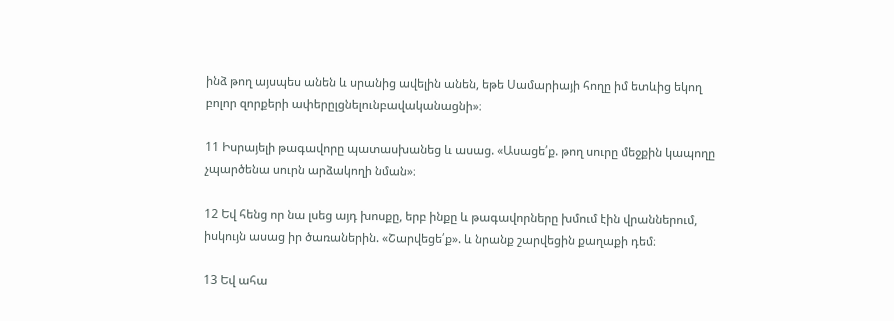ինձ թող այսպես անեն և սրանից ավելին անեն, եթե Սամարիայի հողը իմ ետևից եկող բոլոր զորքերի ափերըլցնելունբավականացնի»։

11 Իսրայելի թագավորը պատասխանեց և ասաց. «Ասացե՛ք. թող սուրը մեջքին կապողը չպարծենա սուրն արձակողի նման»։

12 Եվ հենց որ նա լսեց այդ խոսքը, երբ ինքը և թագավորները խմում էին վրաններում, իսկույն ասաց իր ծառաներին. «Շարվեցե՛ք». և նրանք շարվեցին քաղաքի դեմ։

13 Եվ ահա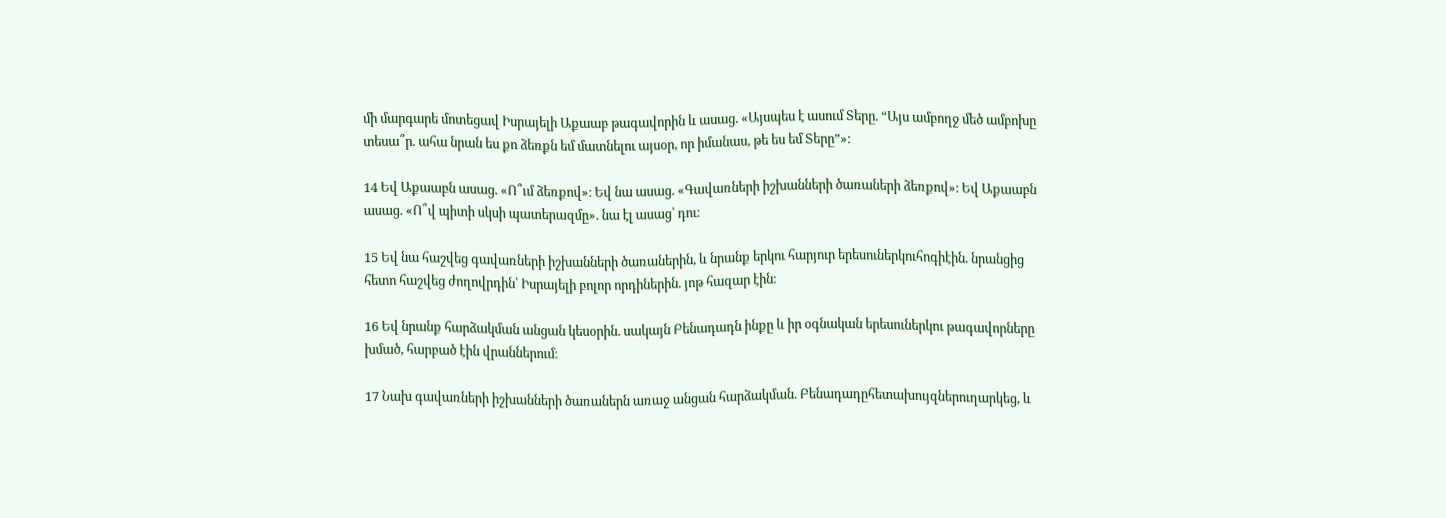մի մարգարե մոտեցավ Իսրայելի Աքաաբ թագավորին և ասաց. «Այսպես է ասում Տերը. “Այս ամբողջ մեծ ամբոխը տեսա՞ր. ահա նրան ես քո ձեռքն եմ մատնելու այսօր, որ իմանաս, թե ես եմ Տերը”»։

14 Եվ Աքաաբն ասաց. «Ո՞ւմ ձեռքով»։ Եվ նա ասաց. «Գավառների իշխանների ծառաների ձեռքով»։ Եվ Աքաաբն ասաց. «Ո՞վ պիտի սկսի պատերազմը». նա էլ ասաց՝ դու։

15 Եվ նա հաշվեց գավառների իշխանների ծառաներին, և նրանք երկու հարյուր երեսուներկուհոգիէին. նրանցից հետո հաշվեց ժողովրդին՝ Իսրայելի բոլոր որդիներին. յոթ հազար էին։

16 Եվ նրանք հարձակման անցան կեսօրին. սակայն Բենադադն ինքը և իր օգնական երեսուներկու թագավորները խմած, հարբած էին վրաններում։

17 Նախ գավառների իշխանների ծառաներն առաջ անցան հարձակման. Բենադադըհետախույզներուղարկեց, և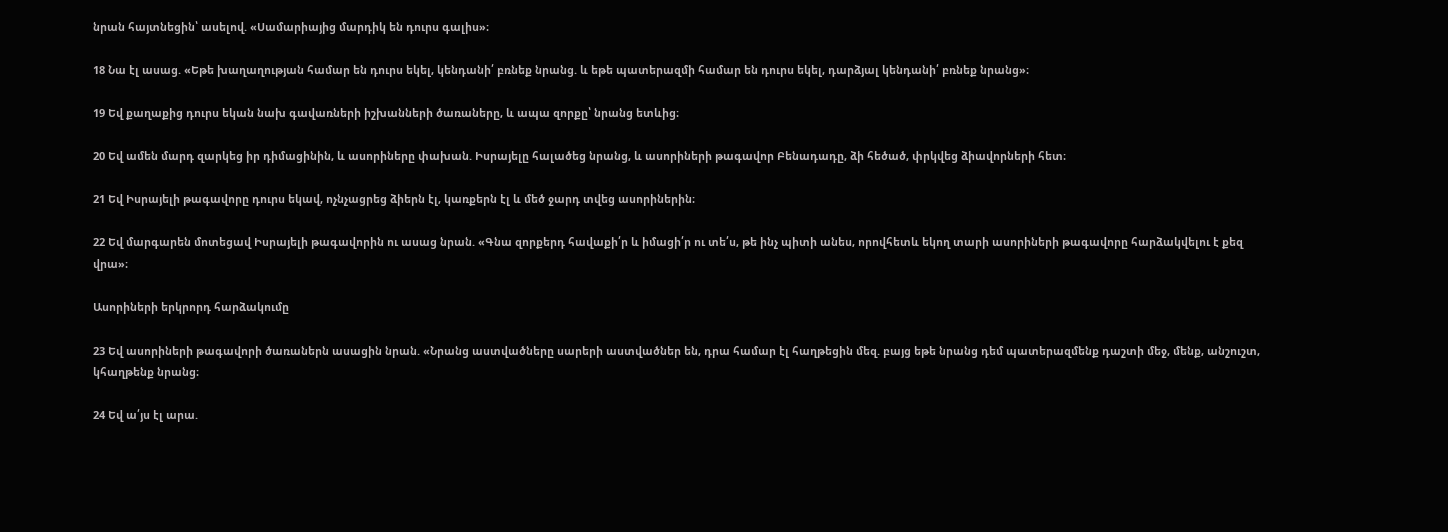նրան հայտնեցին՝ ասելով. «Սամարիայից մարդիկ են դուրս գալիս»։

18 Նա էլ ասաց. «Եթե խաղաղության համար են դուրս եկել, կենդանի՛ բռնեք նրանց. և եթե պատերազմի համար են դուրս եկել, դարձյալ կենդանի՛ բռնեք նրանց»։

19 Եվ քաղաքից դուրս եկան նախ գավառների իշխանների ծառաները, և ապա զորքը՝ նրանց ետևից։

20 Եվ ամեն մարդ զարկեց իր դիմացինին, և ասորիները փախան. Իսրայելը հալածեց նրանց, և ասորիների թագավոր Բենադադը, ձի հեծած, փրկվեց ձիավորների հետ։

21 Եվ Իսրայելի թագավորը դուրս եկավ, ոչնչացրեց ձիերն էլ, կառքերն էլ և մեծ ջարդ տվեց ասորիներին։

22 Եվ մարգարեն մոտեցավ Իսրայելի թագավորին ու ասաց նրան. «Գնա զորքերդ հավաքի՛ր և իմացի՛ր ու տե՛ս, թե ինչ պիտի անես, որովհետև եկող տարի ասորիների թագավորը հարձակվելու է քեզ վրա»։

Ասորիների երկրորդ հարձակումը

23 Եվ ասորիների թագավորի ծառաներն ասացին նրան. «Նրանց աստվածները սարերի աստվածներ են, դրա համար էլ հաղթեցին մեզ. բայց եթե նրանց դեմ պատերազմենք դաշտի մեջ, մենք, անշուշտ, կհաղթենք նրանց։

24 Եվ ա՛յս էլ արա.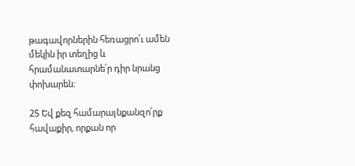թագավորներին հեռացրո՛ւ ամեն մեկին իր տեղից և հրամանատարնե՛ր դիր նրանց փոխարեն։

25 Եվ քեզ համարայնքանզո՛րք հավաքիր, որքան որ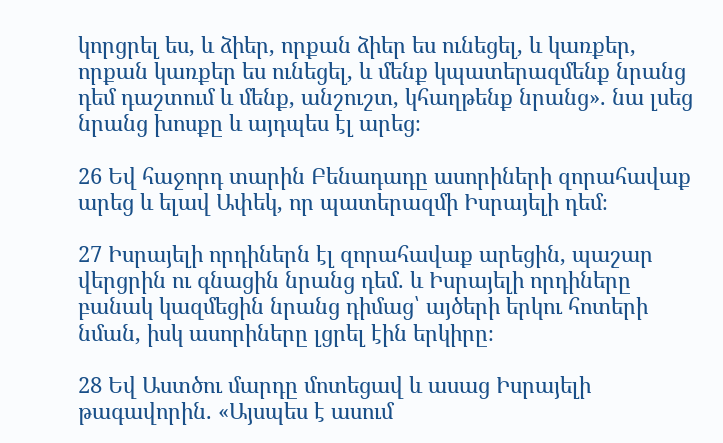կորցրել ես, և ձիեր, որքան ձիեր ես ունեցել, և կառքեր, որքան կառքեր ես ունեցել, և մենք կպատերազմենք նրանց դեմ դաշտում և մենք, անշուշտ, կհաղթենք նրանց». նա լսեց նրանց խոսքը և այդպես էլ արեց։

26 Եվ հաջորդ տարին Բենադադը ասորիների զորահավաք արեց և ելավ Ափեկ, որ պատերազմի Իսրայելի դեմ։

27 Իսրայելի որդիներն էլ զորահավաք արեցին, պաշար վերցրին ու գնացին նրանց դեմ. և Իսրայելի որդիները բանակ կազմեցին նրանց դիմաց՝ այծերի երկու հոտերի նման, իսկ ասորիները լցրել էին երկիրը։

28 Եվ Աստծու մարդը մոտեցավ և ասաց Իսրայելի թագավորին. «Այսպես է ասում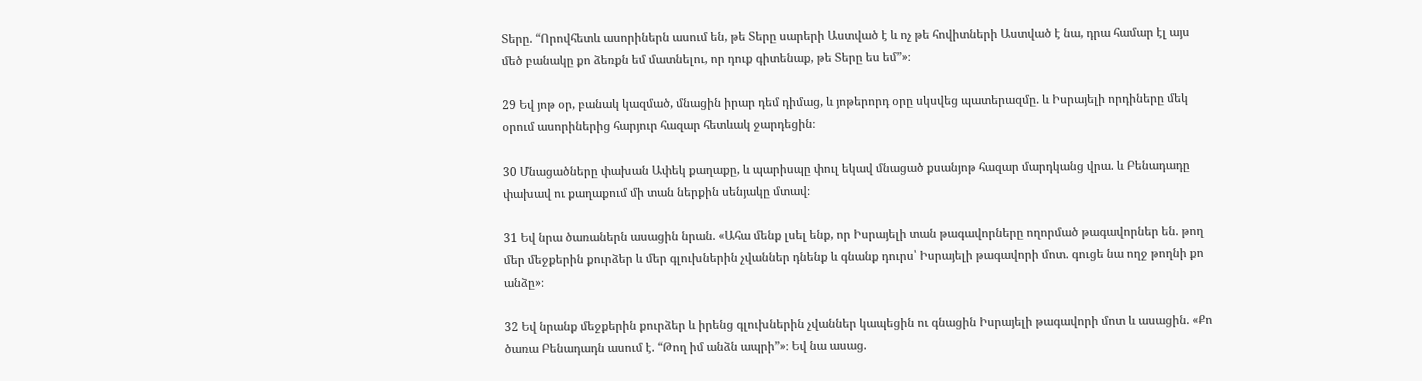Տերը. “Որովհետև ասորիներն ասում են, թե Տերը սարերի Աստված է և ոչ թե հովիտների Աստված է նա, դրա համար էլ այս մեծ բանակը քո ձեռքն եմ մատնելու, որ դուք գիտենաք, թե Տերը ես եմ”»։

29 Եվ յոթ օր, բանակ կազմած, մնացին իրար դեմ դիմաց, և յոթերորդ օրը սկսվեց պատերազմը. և Իսրայելի որդիները մեկ օրում ասորիներից հարյուր հազար հետևակ ջարդեցին։

30 Մնացածները փախան Ափեկ քաղաքը, և պարիսպը փուլ եկավ մնացած քսանյոթ հազար մարդկանց վրա. և Բենադադը փախավ ու քաղաքում մի տան ներքին սենյակը մտավ։

31 Եվ նրա ծառաներն ասացին նրան. «Ահա մենք լսել ենք, որ Իսրայելի տան թագավորները ողորմած թագավորներ են. թող մեր մեջքերին քուրձեր և մեր գլուխներին չվաններ դնենք և գնանք դուրս՝ Իսրայելի թագավորի մոտ. գուցե նա ողջ թողնի քո անձը»։

32 Եվ նրանք մեջքերին քուրձեր և իրենց գլուխներին չվաններ կապեցին ու գնացին Իսրայելի թագավորի մոտ և ասացին. «Քո ծառա Բենադադն ասում է. “Թող իմ անձն ապրի”»։ Եվ նա ասաց.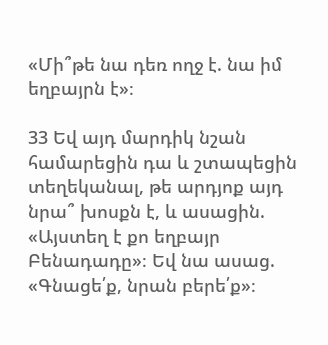«Մի՞թե նա դեռ ողջ է. նա իմ եղբայրն է»։

33 Եվ այդ մարդիկ նշան համարեցին դա և շտապեցին տեղեկանալ, թե արդյոք այդ նրա՞ խոսքն է, և ասացին. «Այստեղ է քո եղբայր Բենադադը»։ Եվ նա ասաց. «Գնացե՛ք, նրան բերե՛ք»։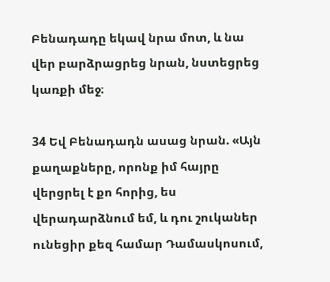Բենադադը եկավ նրա մոտ, և նա վեր բարձրացրեց նրան, նստեցրեց կառքի մեջ։

34 Եվ Բենադադն ասաց նրան. «Այն քաղաքները, որոնք իմ հայրը վերցրել է քո հորից, ես վերադարձնում եմ, և դու շուկաներ ունեցիր քեզ համար Դամասկոսում,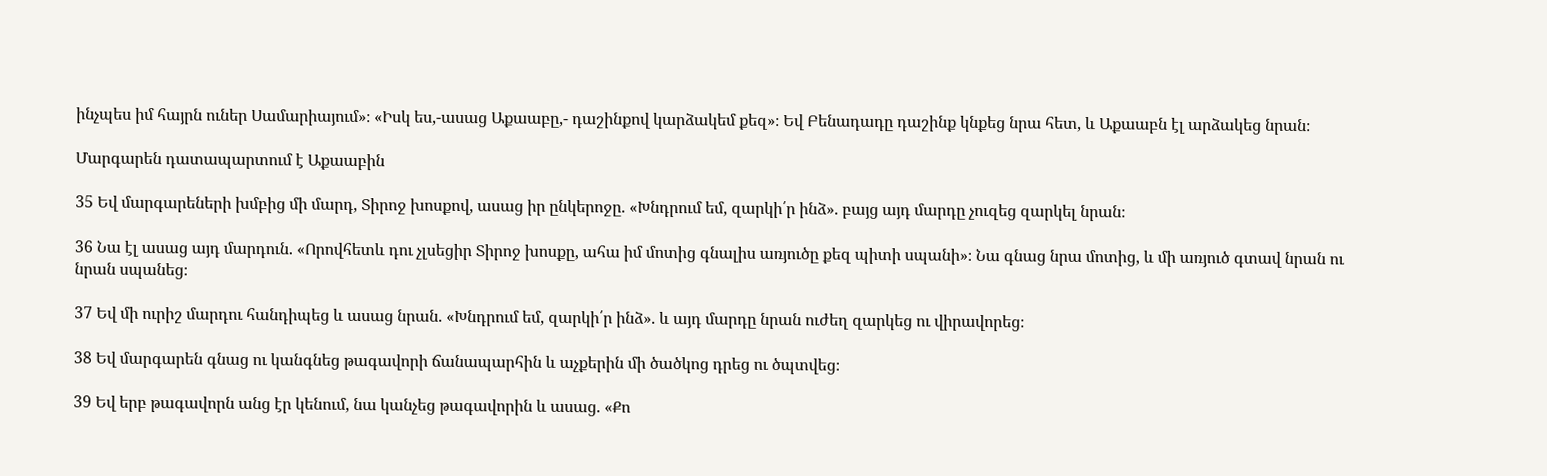ինչպես իմ հայրն ուներ Սամարիայում»։ «Իսկ ես,-ասաց Աքաաբը,- դաշինքով կարձակեմ քեզ»։ Եվ Բենադադը դաշինք կնքեց նրա հետ, և Աքաաբն էլ արձակեց նրան։

Մարգարեն դատապարտում է Աքաաբին

35 Եվ մարգարեների խմբից մի մարդ, Տիրոջ խոսքով, ասաց իր ընկերոջը. «Խնդրում եմ, զարկի՛ր ինձ». բայց այդ մարդը չուզեց զարկել նրան։

36 Նա էլ ասաց այդ մարդուն. «Որովհետև դու չլսեցիր Տիրոջ խոսքը, ահա իմ մոտից գնալիս առյուծը քեզ պիտի սպանի»։ Նա գնաց նրա մոտից, և մի առյուծ գտավ նրան ու նրան սպանեց։

37 Եվ մի ուրիշ մարդու հանդիպեց և ասաց նրան. «Խնդրում եմ, զարկի՛ր ինձ». և այդ մարդը նրան ուժեղ զարկեց ու վիրավորեց։

38 Եվ մարգարեն գնաց ու կանգնեց թագավորի ճանապարհին և աչքերին մի ծածկոց դրեց ու ծպտվեց։

39 Եվ երբ թագավորն անց էր կենում, նա կանչեց թագավորին և ասաց. «Քո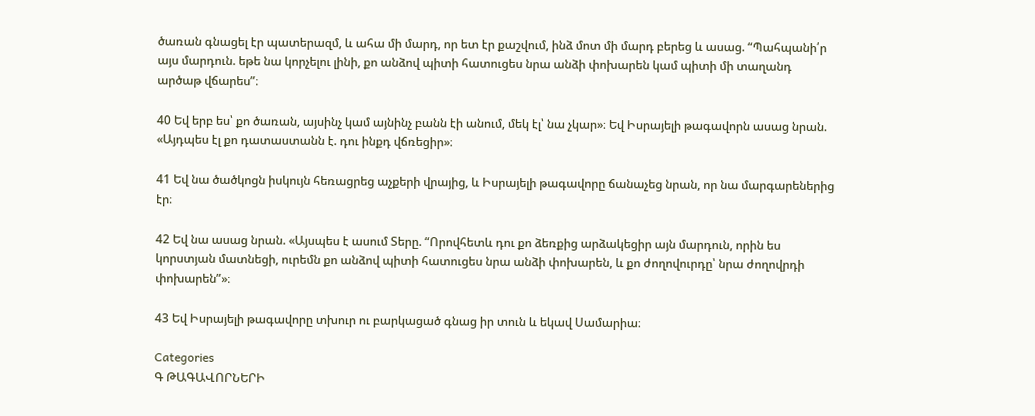ծառան գնացել էր պատերազմ, և ահա մի մարդ, որ ետ էր քաշվում, ինձ մոտ մի մարդ բերեց և ասաց. “Պահպանի՛ր այս մարդուն. եթե նա կորչելու լինի, քո անձով պիտի հատուցես նրա անձի փոխարեն կամ պիտի մի տաղանդ արծաթ վճարես”։

40 Եվ երբ ես՝ քո ծառան, այսինչ կամ այնինչ բանն էի անում, մեկ էլ՝ նա չկար»։ Եվ Իսրայելի թագավորն ասաց նրան. «Այդպես էլ քո դատաստանն է. դու ինքդ վճռեցիր»։

41 Եվ նա ծածկոցն իսկույն հեռացրեց աչքերի վրայից, և Իսրայելի թագավորը ճանաչեց նրան, որ նա մարգարեներից էր։

42 Եվ նա ասաց նրան. «Այսպես է ասում Տերը. “Որովհետև դու քո ձեռքից արձակեցիր այն մարդուն, որին ես կորստյան մատնեցի, ուրեմն քո անձով պիտի հատուցես նրա անձի փոխարեն, և քո ժողովուրդը՝ նրա ժողովրդի փոխարեն”»։

43 Եվ Իսրայելի թագավորը տխուր ու բարկացած գնաց իր տուն և եկավ Սամարիա։

Categories
Գ ԹԱԳԱՎՈՐՆԵՐԻ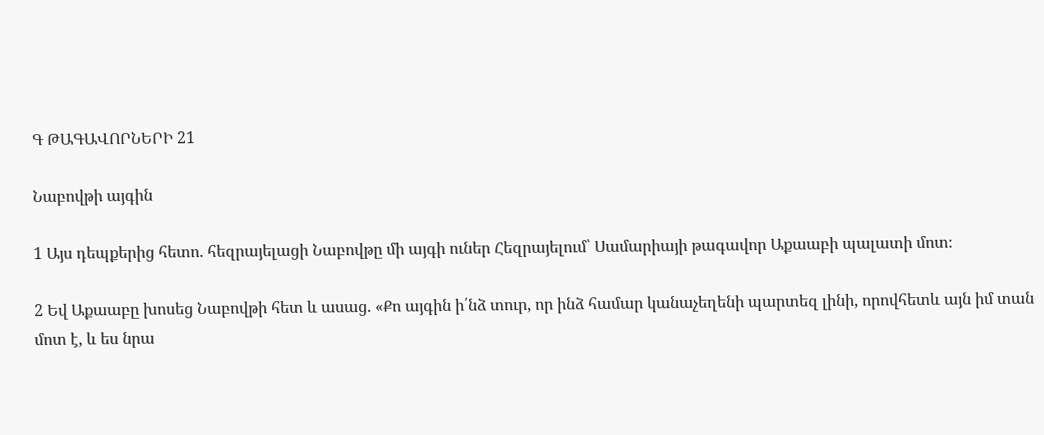Գ ԹԱԳԱՎՈՐՆԵՐԻ 21

Նաբովթի այգին

1 Այս դեպքերից հետո. հեզրայելացի Նաբովթը մի այգի ուներ Հեզրայելում՝ Սամարիայի թագավոր Աքաաբի պալատի մոտ։

2 Եվ Աքաաբը խոսեց Նաբովթի հետ և ասաց. «Քո այգին ի՛նձ տուր, որ ինձ համար կանաչեղենի պարտեզ լինի, որովհետև այն իմ տան մոտ է, և ես նրա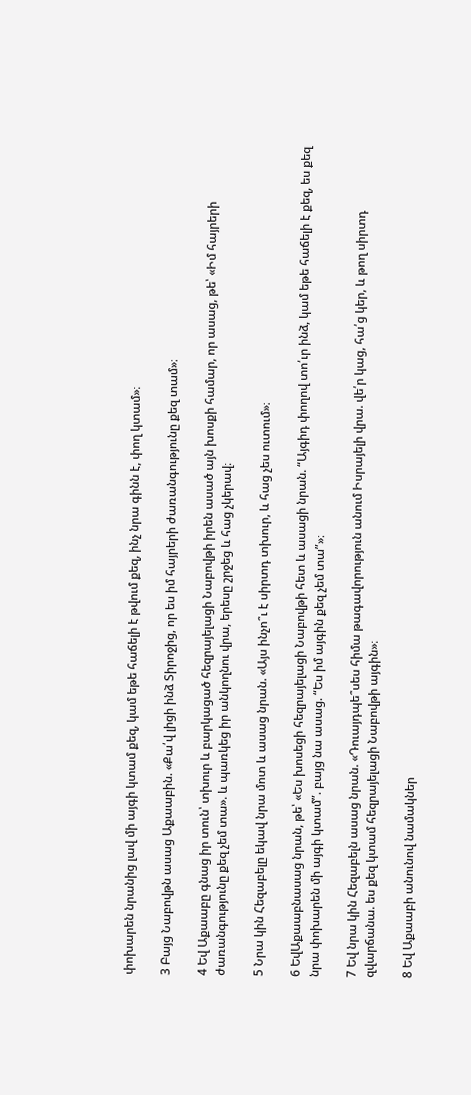փոխարեն նրանից լավ մի այգի կտամ քեզ, կամ եթե հաճելի է թվում քեզ, ինչ նրա գինն է, փող կտամ»։

3 Բայց Նաբովթն ասաց Աքաաբին. «Քա՛վ լիցի ինձ Տիրոջից, որ ես իմ հայրերի ժառանգությունը քեզ տամ»։

4 Եվ Աքաաբը գնաց իր տուն՝ տխուր և բարկացած հեզրայելացի Նաբովթի իրեն ասած այն խոսքի համար, որ ասաց, թե՝ «Իմ հայրերի ժառանգությունը քեզ չեմ տա». և պառկեց իր անկողնու վրա, երեսը շրջեց և հաց չկերավ։

5 Նրա կին Հեզաբելը եկավ նրա մոտ և ասաց նրան. «Այս ինչո՞ւ է սիրտդ տխուր, և հաց չես ուտում»։

6 ԵվԱքաաբնասաց նրան, թե՝ «Ես խոսեցի հեզրայելացի Նաբովթի հետ և ասացի նրան. “Այգիդ փողով տո՛ւր ինձ, կամ եթե հաճելի է քեզ, ես քեզ նրա փոխարեն մի այգի կտամ”. բայց նա ասաց. “Ես իմ այգին քեզ չեմ տա”»։

7 Եվ նրա կին Հեզաբելն ասաց նրան. «Դուայդպե՞սես հիմա թագավորություն անում Իսրայելի վրա. վե՛ր կաց, հա՛ց կեր, և թող սիրտդ զվարճանա. ես քեզ կտամ հեզրայելացի Նաբովթի այգին»։

8 Եվ Աքաաբի անունով նամակներ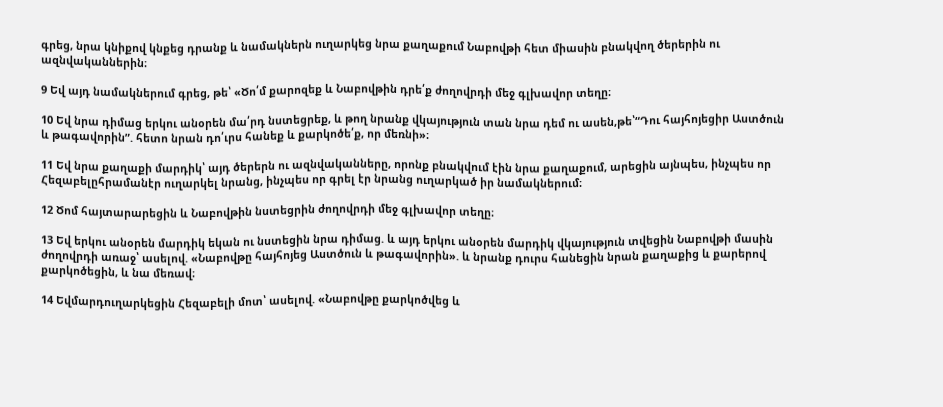գրեց, նրա կնիքով կնքեց դրանք և նամակներն ուղարկեց նրա քաղաքում Նաբովթի հետ միասին բնակվող ծերերին ու ազնվականներին։

9 Եվ այդ նամակներում գրեց, թե՝ «Ծո՛մ քարոզեք և Նաբովթին դրե՛ք ժողովրդի մեջ գլխավոր տեղը։

10 Եվ նրա դիմաց երկու անօրեն մա՛րդ նստեցրեք, և թող նրանք վկայություն տան նրա դեմ ու ասեն,թե՝“Դու հայհոյեցիր Աստծուն և թագավորին”. հետո նրան դո՛ւրս հանեք և քարկոծե՛ք, որ մեռնի»։

11 Եվ նրա քաղաքի մարդիկ՝ այդ ծերերն ու ազնվականները, որոնք բնակվում էին նրա քաղաքում, արեցին այնպես, ինչպես որ Հեզաբելըհրամանէր ուղարկել նրանց, ինչպես որ գրել էր նրանց ուղարկած իր նամակներում։

12 Ծոմ հայտարարեցին և Նաբովթին նստեցրին ժողովրդի մեջ գլխավոր տեղը։

13 Եվ երկու անօրեն մարդիկ եկան ու նստեցին նրա դիմաց. և այդ երկու անօրեն մարդիկ վկայություն տվեցին Նաբովթի մասին ժողովրդի առաջ՝ ասելով. «Նաբովթը հայհոյեց Աստծուն և թագավորին». և նրանք դուրս հանեցին նրան քաղաքից և քարերով քարկոծեցին, և նա մեռավ։

14 Եվմարդուղարկեցին Հեզաբելի մոտ՝ ասելով. «Նաբովթը քարկոծվեց և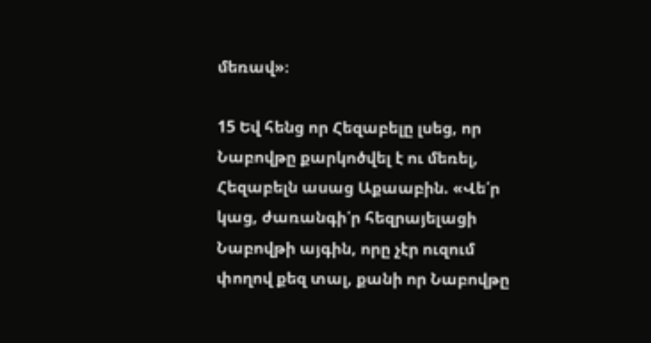մեռավ»։

15 Եվ հենց որ Հեզաբելը լսեց, որ Նաբովթը քարկոծվել է ու մեռել, Հեզաբելն ասաց Աքաաբին. «Վե՛ր կաց, ժառանգի՛ր հեզրայելացի Նաբովթի այգին, որը չէր ուզում փողով քեզ տալ, քանի որ Նաբովթը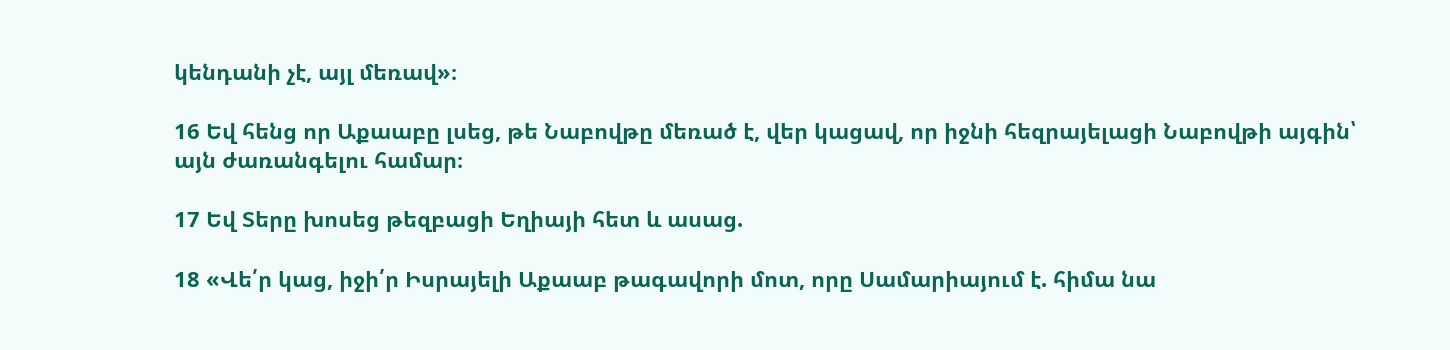կենդանի չէ, այլ մեռավ»։

16 Եվ հենց որ Աքաաբը լսեց, թե Նաբովթը մեռած է, վեր կացավ, որ իջնի հեզրայելացի Նաբովթի այգին՝ այն ժառանգելու համար։

17 Եվ Տերը խոսեց թեզբացի Եղիայի հետ և ասաց.

18 «Վե՛ր կաց, իջի՛ր Իսրայելի Աքաաբ թագավորի մոտ, որը Սամարիայում է. հիմա նա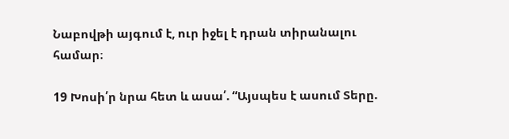Նաբովթի այգում է, ուր իջել է դրան տիրանալու համար։

19 Խոսի՛ր նրա հետ և ասա՛. “Այսպես է ասում Տերը.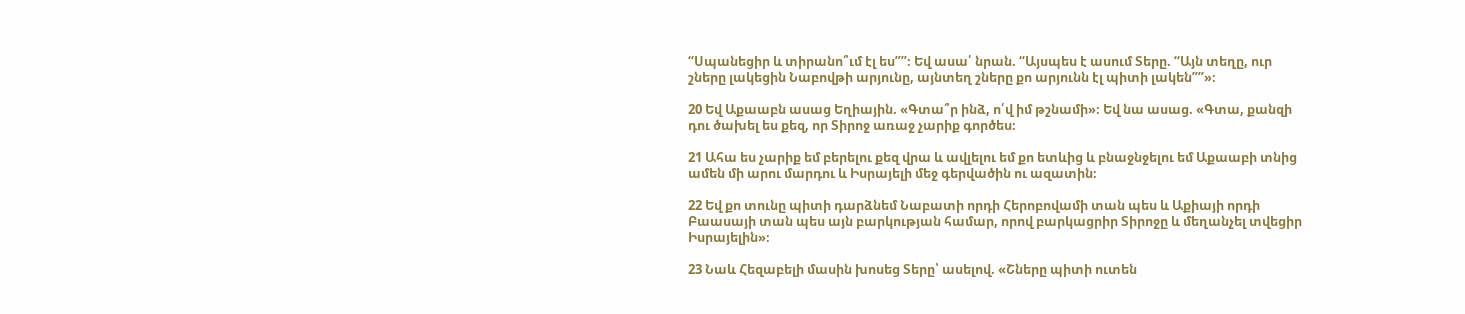“Սպանեցիր և տիրանո՞ւմ էլ ես””։ Եվ ասա՛ նրան. “Այսպես է ասում Տերը. “Այն տեղը, ուր շները լակեցին Նաբովթի արյունը, այնտեղ շները քո արյունն էլ պիտի լակեն””»։

20 Եվ Աքաաբն ասաց Եղիային. «Գտա՞ր ինձ, ո՛վ իմ թշնամի»։ Եվ նա ասաց. «Գտա, քանզի դու ծախել ես քեզ, որ Տիրոջ առաջ չարիք գործես։

21 Ահա ես չարիք եմ բերելու քեզ վրա և ավլելու եմ քո ետևից և բնաջնջելու եմ Աքաաբի տնից ամեն մի արու մարդու և Իսրայելի մեջ գերվածին ու ազատին։

22 Եվ քո տունը պիտի դարձնեմ Նաբատի որդի Հերոբովամի տան պես և Աքիայի որդի Բաասայի տան պես այն բարկության համար, որով բարկացրիր Տիրոջը և մեղանչել տվեցիր Իսրայելին»։

23 Նաև Հեզաբելի մասին խոսեց Տերը՝ ասելով. «Շները պիտի ուտեն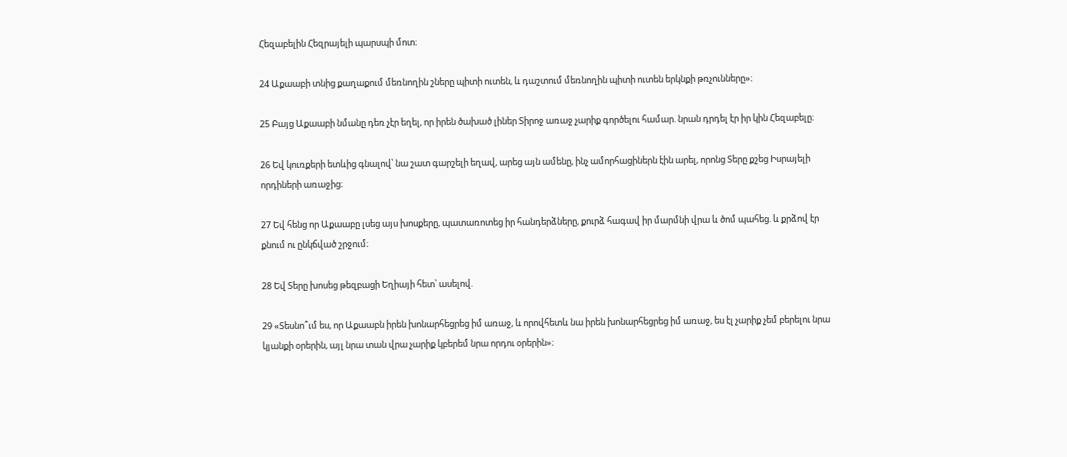Հեզաբելին Հեզրայելի պարսպի մոտ։

24 Աքաաբի տնից քաղաքում մեռնողին շները պիտի ուտեն, և դաշտում մեռնողին պիտի ուտեն երկնքի թռչունները»։

25 Բայց Աքաաբի նմանը դեռ չէր եղել, որ իրեն ծախած լիներ Տիրոջ առաջ չարիք գործելու համար. նրան դրդել էր իր կին Հեզաբելը։

26 Եվ կուռքերի ետևից գնալով՝ նա շատ գարշելի եղավ, արեց այն ամենը, ինչ ամորհացիներն էին արել, որոնց Տերը քշեց Իսրայելի որդիների առաջից։

27 Եվ հենց որ Աքաաբը լսեց այս խոսքերը, պատառոտեց իր հանդերձները, քուրձ հագավ իր մարմնի վրա և ծոմ պահեց. և քրձով էր քնում ու ընկճված շրջում։

28 Եվ Տերը խոսեց թեզբացի Եղիայի հետ՝ ասելով.

29 «Տեսնո՞ւմ ես, որ Աքաաբն իրեն խոնարհեցրեց իմ առաջ, և որովհետև նա իրեն խոնարհեցրեց իմ առաջ, ես էլ չարիք չեմ բերելու նրա կյանքի օրերին, այլ նրա տան վրա չարիք կբերեմ նրա որդու օրերին»։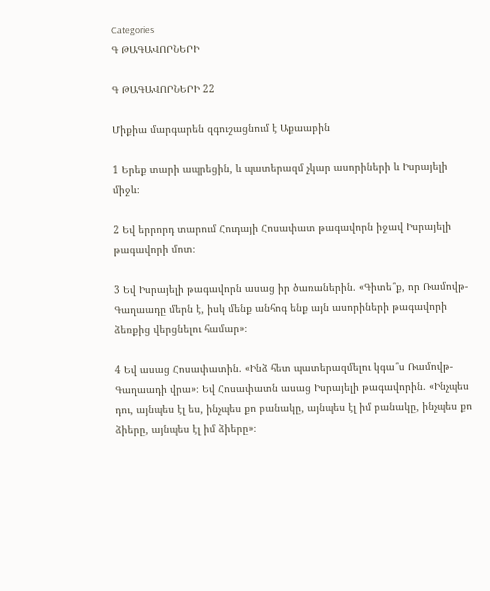Categories
Գ ԹԱԳԱՎՈՐՆԵՐԻ

Գ ԹԱԳԱՎՈՐՆԵՐԻ 22

Միքիա մարգարեն զգուշացնում է Աքաաբին

1 Երեք տարի ապրեցին, և պատերազմ չկար ասորիների և Իսրայելի միջև։

2 Եվ երրորդ տարում Հուդայի Հոսափատ թագավորն իջավ Իսրայելի թագավորի մոտ։

3 Եվ Իսրայելի թագավորն ասաց իր ծառաներին. «Գիտե՞ք, որ Ռամովթ-Գաղաադը մերն է, իսկ մենք անհոգ ենք այն ասորիների թագավորի ձեռքից վերցնելու համար»։

4 Եվ ասաց Հոսափատին. «Ինձ հետ պատերազմելու կգա՞ս Ռամովթ-Գաղաադի վրա»։ Եվ Հոսափատն ասաց Իսրայելի թագավորին. «Ինչպես դու, այնպես էլ ես, ինչպես քո բանակը, այնպես էլ իմ բանակը, ինչպես քո ձիերը, այնպես էլ իմ ձիերը»։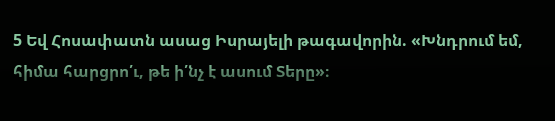5 Եվ Հոսափատն ասաց Իսրայելի թագավորին. «Խնդրում եմ, հիմա հարցրո՛ւ, թե ի՛նչ է ասում Տերը»։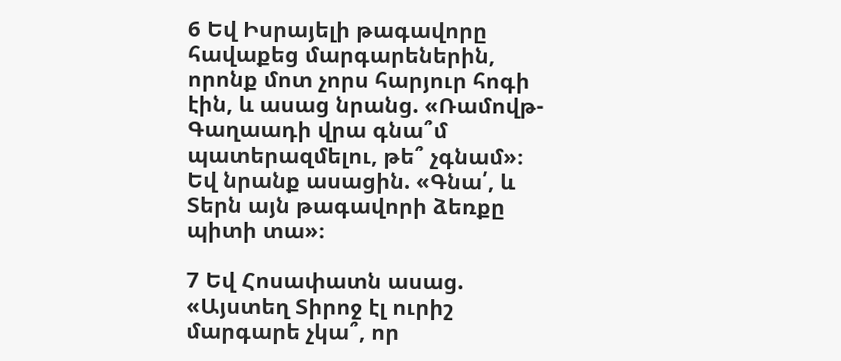6 Եվ Իսրայելի թագավորը հավաքեց մարգարեներին, որոնք մոտ չորս հարյուր հոգի էին, և ասաց նրանց. «Ռամովթ-Գաղաադի վրա գնա՞մ պատերազմելու, թե՞ չգնամ»։ Եվ նրանք ասացին. «Գնա՛, և Տերն այն թագավորի ձեռքը պիտի տա»։

7 Եվ Հոսափատն ասաց. «Այստեղ Տիրոջ էլ ուրիշ մարգարե չկա՞, որ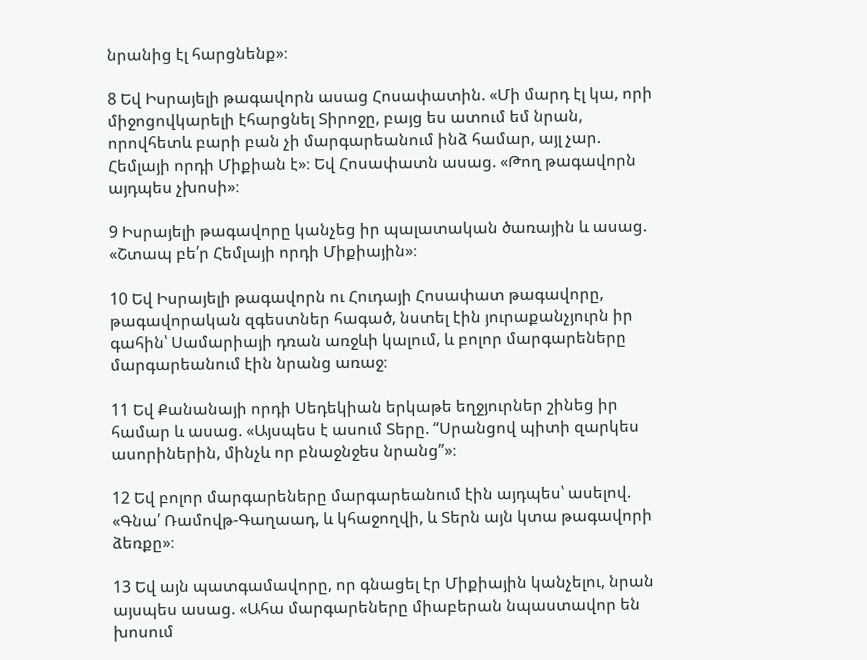նրանից էլ հարցնենք»։

8 Եվ Իսրայելի թագավորն ասաց Հոսափատին. «Մի մարդ էլ կա, որի միջոցովկարելի էհարցնել Տիրոջը, բայց ես ատում եմ նրան, որովհետև բարի բան չի մարգարեանում ինձ համար, այլ չար. Հեմլայի որդի Միքիան է»։ Եվ Հոսափատն ասաց. «Թող թագավորն այդպես չխոսի»։

9 Իսրայելի թագավորը կանչեց իր պալատական ծառային և ասաց. «Շտապ բե՛ր Հեմլայի որդի Միքիային»։

10 Եվ Իսրայելի թագավորն ու Հուդայի Հոսափատ թագավորը, թագավորական զգեստներ հագած, նստել էին յուրաքանչյուրն իր գահին՝ Սամարիայի դռան առջևի կալում, և բոլոր մարգարեները մարգարեանում էին նրանց առաջ։

11 Եվ Քանանայի որդի Սեդեկիան երկաթե եղջյուրներ շինեց իր համար և ասաց. «Այսպես է ասում Տերը. “Սրանցով պիտի զարկես ասորիներին, մինչև որ բնաջնջես նրանց”»։

12 Եվ բոլոր մարգարեները մարգարեանում էին այդպես՝ ասելով. «Գնա՛ Ռամովթ-Գաղաադ, և կհաջողվի, և Տերն այն կտա թագավորի ձեռքը»։

13 Եվ այն պատգամավորը, որ գնացել էր Միքիային կանչելու, նրան այսպես ասաց. «Ահա մարգարեները միաբերան նպաստավոր են խոսում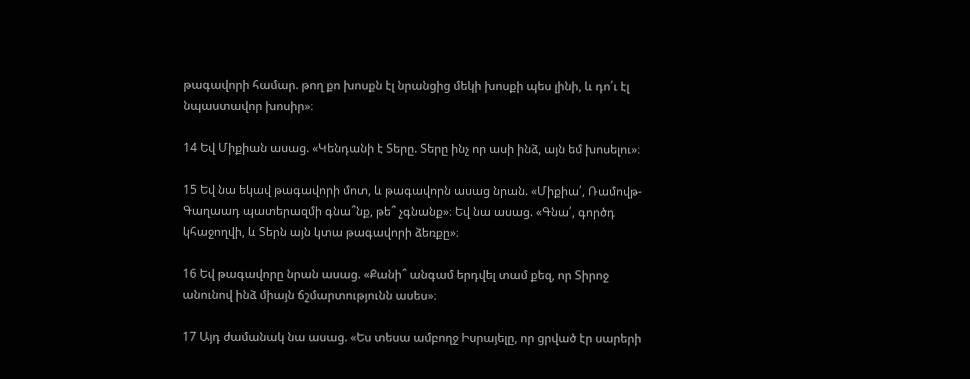թագավորի համար. թող քո խոսքն էլ նրանցից մեկի խոսքի պես լինի, և դո՛ւ էլ նպաստավոր խոսիր»։

14 Եվ Միքիան ասաց. «Կենդանի է Տերը. Տերը ինչ որ ասի ինձ, այն եմ խոսելու»։

15 Եվ նա եկավ թագավորի մոտ, և թագավորն ասաց նրան. «Միքիա՛, Ռամովթ-Գաղաադ պատերազմի գնա՞նք, թե՞ չգնանք»։ Եվ նա ասաց. «Գնա՛, գործդ կհաջողվի, և Տերն այն կտա թագավորի ձեռքը»։

16 Եվ թագավորը նրան ասաց. «Քանի՞ անգամ երդվել տամ քեզ, որ Տիրոջ անունով ինձ միայն ճշմարտությունն ասես»։

17 Այդ ժամանակ նա ասաց. «Ես տեսա ամբողջ Իսրայելը, որ ցրված էր սարերի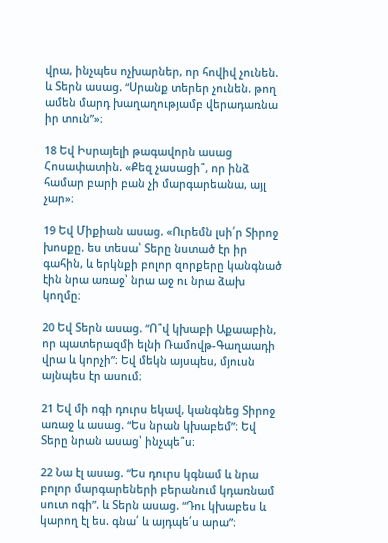վրա, ինչպես ոչխարներ, որ հովիվ չունեն. և Տերն ասաց. “Սրանք տերեր չունեն. թող ամեն մարդ խաղաղությամբ վերադառնա իր տուն”»։

18 Եվ Իսրայելի թագավորն ասաց Հոսափատին. «Քեզ չասացի՞, որ ինձ համար բարի բան չի մարգարեանա, այլ չար»։

19 Եվ Միքիան ասաց. «Ուրեմն լսի՛ր Տիրոջ խոսքը. ես տեսա՝ Տերը նստած էր իր գահին, և երկնքի բոլոր զորքերը կանգնած էին նրա առաջ՝ նրա աջ ու նրա ձախ կողմը։

20 Եվ Տերն ասաց. “Ո՞վ կխաբի Աքաաբին, որ պատերազմի ելնի Ռամովթ-Գաղաադի վրա և կորչի”։ Եվ մեկն այսպես, մյուսն այնպես էր ասում։

21 Եվ մի ոգի դուրս եկավ, կանգնեց Տիրոջ առաջ և ասաց. “Ես նրան կխաբեմ”։ Եվ Տերը նրան ասաց՝ ինչպե՞ս։

22 Նա էլ ասաց. “Ես դուրս կգնամ և նրա բոլոր մարգարեների բերանում կդառնամ սուտ ոգի”. և Տերն ասաց. “Դու կխաբես և կարող էլ ես. գնա՛ և այդպե՛ս արա”։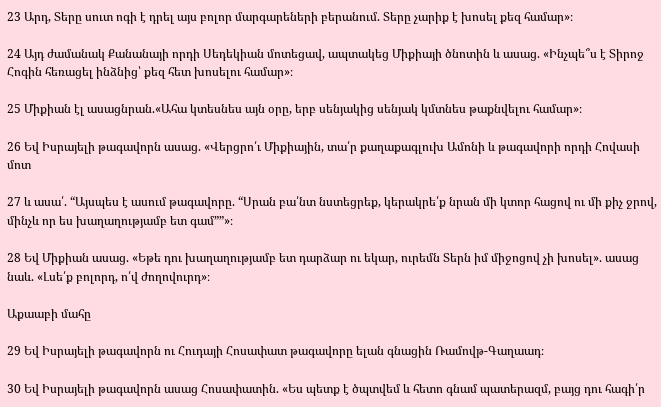23 Արդ, Տերը սուտ ոգի է դրել այս բոլոր մարգարեների բերանում. Տերը չարիք է խոսել քեզ համար»։

24 Այդ ժամանակ Քանանայի որդի Սեդեկիան մոտեցավ, ապտակեց Միքիայի ծնոտին և ասաց. «Ինչպե՞ս է Տիրոջ Հոգին հեռացել ինձնից՝ քեզ հետ խոսելու համար»։

25 Միքիան էլ ասացնրան.«Ահա կտեսնես այն օրը, երբ սենյակից սենյակ կմտնես թաքնվելու համար»։

26 Եվ Իսրայելի թագավորն ասաց. «Վերցրո՛ւ Միքիային, տա՛ր քաղաքագլուխ Ամոնի և թագավորի որդի Հովասի մոտ

27 և ասա՛. “Այսպես է ասում թագավորը. “Սրան բա՛նտ նստեցրեք, կերակրե՛ք նրան մի կտոր հացով ու մի քիչ ջրով, մինչև որ ես խաղաղությամբ ետ գամ””»։

28 Եվ Միքիան ասաց. «Եթե դու խաղաղությամբ ետ դարձար ու եկար, ուրեմն Տերն իմ միջոցով չի խոսել». ասաց նաև. «Լսե՛ք բոլորդ, ո՛վ ժողովուրդ»։

Աքաաբի մահը

29 Եվ Իսրայելի թագավորն ու Հուդայի Հոսափատ թագավորը ելան գնացին Ռամովթ-Գաղաադ։

30 Եվ Իսրայելի թագավորն ասաց Հոսափատին. «Ես պետք է ծպտվեմ և հետո գնամ պատերազմ, բայց դու հագի՛ր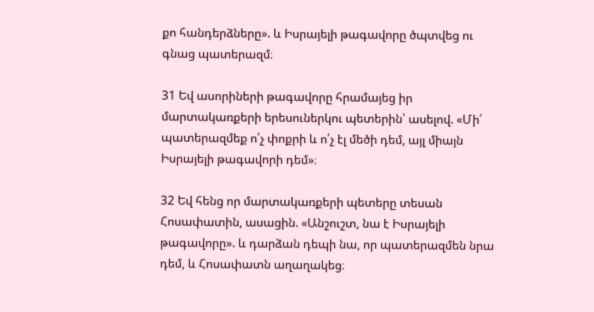քո հանդերձները». և Իսրայելի թագավորը ծպտվեց ու գնաց պատերազմ։

31 Եվ ասորիների թագավորը հրամայեց իր մարտակառքերի երեսուներկու պետերին՝ ասելով. «Մի՛ պատերազմեք ո՛չ փոքրի և ո՛չ էլ մեծի դեմ, այլ միայն Իսրայելի թագավորի դեմ»։

32 Եվ հենց որ մարտակառքերի պետերը տեսան Հոսափատին, ասացին. «Անշուշտ, նա է Իսրայելի թագավորը». և դարձան դեպի նա, որ պատերազմեն նրա դեմ, և Հոսափատն աղաղակեց։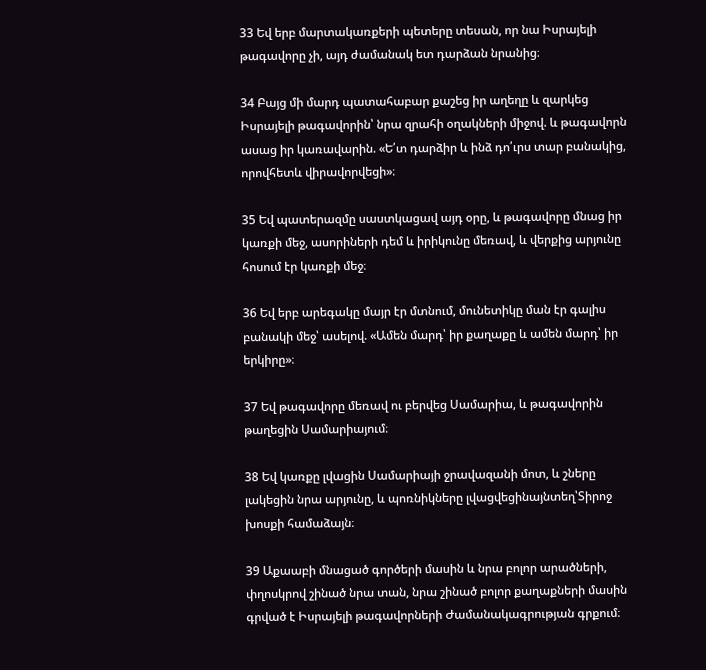33 Եվ երբ մարտակառքերի պետերը տեսան, որ նա Իսրայելի թագավորը չի, այդ ժամանակ ետ դարձան նրանից։

34 Բայց մի մարդ պատահաբար քաշեց իր աղեղը և զարկեց Իսրայելի թագավորին՝ նրա զրահի օղակների միջով. և թագավորն ասաց իր կառավարին. «Ե՛տ դարձիր և ինձ դո՛ւրս տար բանակից, որովհետև վիրավորվեցի»։

35 Եվ պատերազմը սաստկացավ այդ օրը, և թագավորը մնաց իր կառքի մեջ, ասորիների դեմ և իրիկունը մեռավ, և վերքից արյունը հոսում էր կառքի մեջ։

36 Եվ երբ արեգակը մայր էր մտնում, մունետիկը ման էր գալիս բանակի մեջ՝ ասելով. «Ամեն մարդ՝ իր քաղաքը և ամեն մարդ՝ իր երկիրը»։

37 Եվ թագավորը մեռավ ու բերվեց Սամարիա, և թագավորին թաղեցին Սամարիայում։

38 Եվ կառքը լվացին Սամարիայի ջրավազանի մոտ, և շները լակեցին նրա արյունը, և պոռնիկները լվացվեցինայնտեղ՝Տիրոջ խոսքի համաձայն։

39 Աքաաբի մնացած գործերի մասին և նրա բոլոր արածների, փղոսկրով շինած նրա տան, նրա շինած բոլոր քաղաքների մասին գրված է Իսրայելի թագավորների Ժամանակագրության գրքում։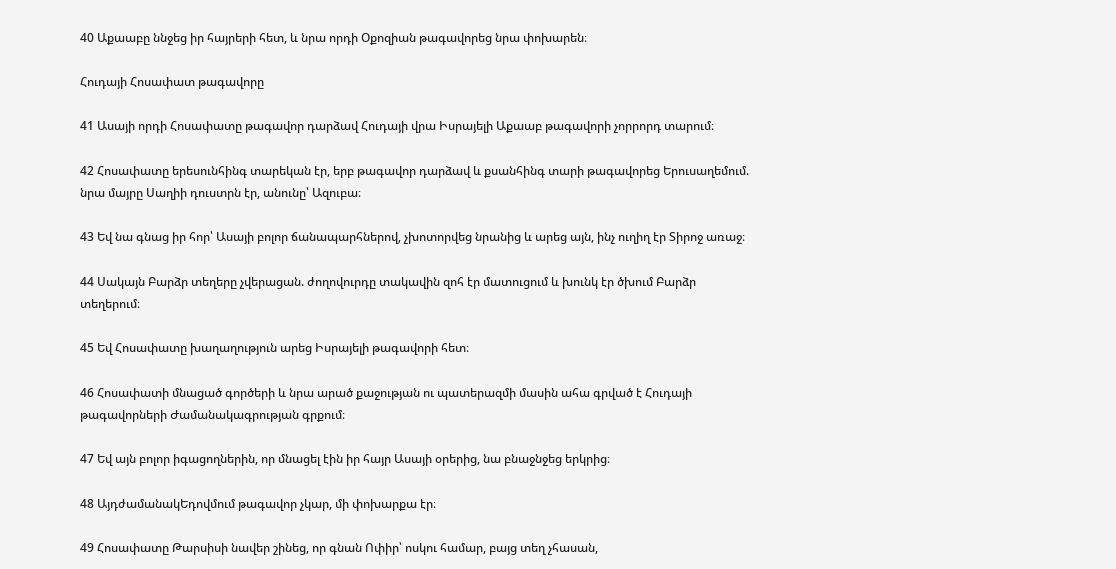40 Աքաաբը ննջեց իր հայրերի հետ, և նրա որդի Օքոզիան թագավորեց նրա փոխարեն։

Հուդայի Հոսափատ թագավորը

41 Ասայի որդի Հոսափատը թագավոր դարձավ Հուդայի վրա Իսրայելի Աքաաբ թագավորի չորրորդ տարում։

42 Հոսափատը երեսունհինգ տարեկան էր, երբ թագավոր դարձավ և քսանհինգ տարի թագավորեց Երուսաղեմում. նրա մայրը Սաղիի դուստրն էր, անունը՝ Ազուբա։

43 Եվ նա գնաց իր հոր՝ Ասայի բոլոր ճանապարհներով, չխոտորվեց նրանից և արեց այն, ինչ ուղիղ էր Տիրոջ առաջ։

44 Սակայն Բարձր տեղերը չվերացան. ժողովուրդը տակավին զոհ էր մատուցում և խունկ էր ծխում Բարձր տեղերում։

45 Եվ Հոսափատը խաղաղություն արեց Իսրայելի թագավորի հետ։

46 Հոսափատի մնացած գործերի և նրա արած քաջության ու պատերազմի մասին ահա գրված է Հուդայի թագավորների Ժամանակագրության գրքում։

47 Եվ այն բոլոր իգացողներին, որ մնացել էին իր հայր Ասայի օրերից, նա բնաջնջեց երկրից։

48 ԱյդժամանակԵդովմում թագավոր չկար, մի փոխարքա էր։

49 Հոսափատը Թարսիսի նավեր շինեց, որ գնան Ոփիր՝ ոսկու համար, բայց տեղ չհասան,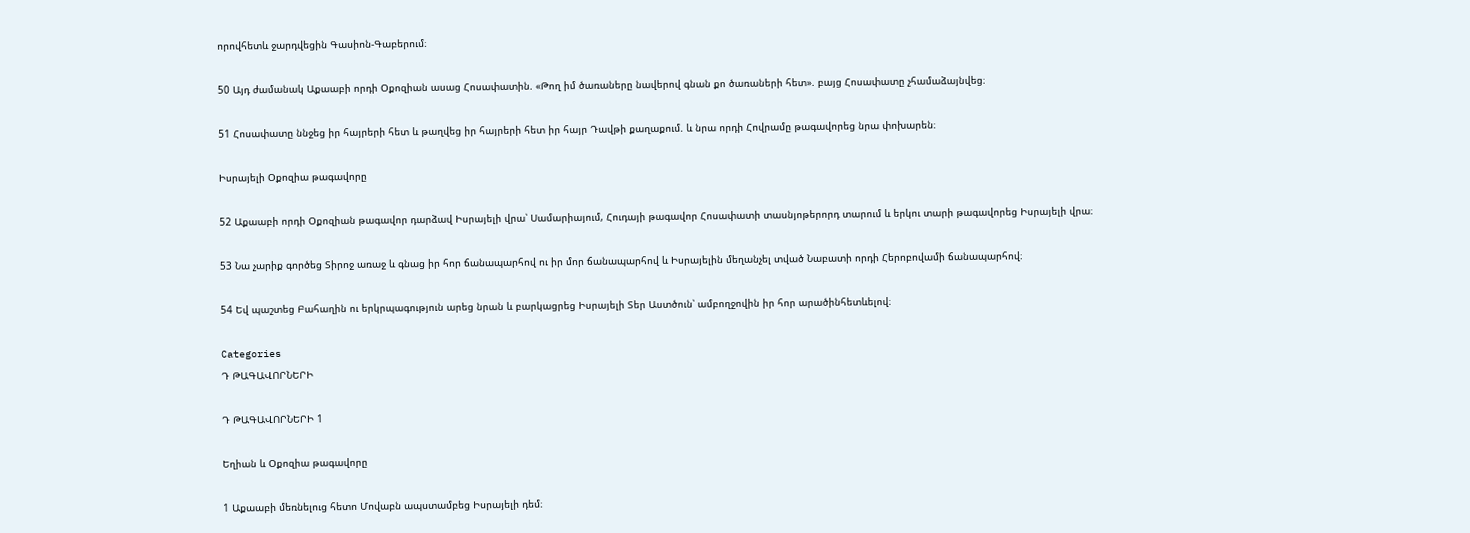որովհետև ջարդվեցին Գասիոն-Գաբերում։

50 Այդ ժամանակ Աքաաբի որդի Օքոզիան ասաց Հոսափատին. «Թող իմ ծառաները նավերով գնան քո ծառաների հետ». բայց Հոսափատը չհամաձայնվեց։

51 Հոսափատը ննջեց իր հայրերի հետ և թաղվեց իր հայրերի հետ իր հայր Դավթի քաղաքում. և նրա որդի Հովրամը թագավորեց նրա փոխարեն։

Իսրայելի Օքոզիա թագավորը

52 Աքաաբի որդի Օքոզիան թագավոր դարձավ Իսրայելի վրա՝ Սամարիայում, Հուդայի թագավոր Հոսափատի տասնյոթերորդ տարում և երկու տարի թագավորեց Իսրայելի վրա։

53 Նա չարիք գործեց Տիրոջ առաջ և գնաց իր հոր ճանապարհով ու իր մոր ճանապարհով և Իսրայելին մեղանչել տված Նաբատի որդի Հերոբովամի ճանապարհով։

54 Եվ պաշտեց Բահաղին ու երկրպագություն արեց նրան և բարկացրեց Իսրայելի Տեր Աստծուն՝ ամբողջովին իր հոր արածինհետևելով։

Categories
Դ ԹԱԳԱՎՈՐՆԵՐԻ

Դ ԹԱԳԱՎՈՐՆԵՐԻ 1

Եղիան և Օքոզիա թագավորը

1 Աքաաբի մեռնելուց հետո Մովաբն ապստամբեց Իսրայելի դեմ։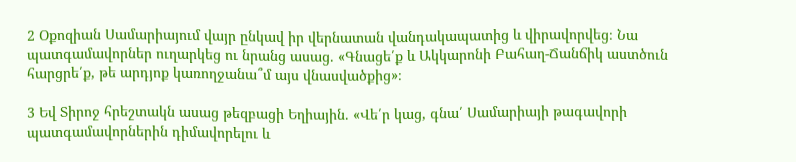2 Օքոզիան Սամարիայում վայր ընկավ իր վերնատան վանդակապատից և վիրավորվեց։ Նա պատգամավորներ ուղարկեց ու նրանց ասաց. «Գնացե՛ք և Ակկարոնի Բահաղ-Ճանճիկ աստծուն հարցրե՛ք, թե արդյոք կառողջանա՞մ այս վնասվածքից»։

3 Եվ Տիրոջ հրեշտակն ասաց թեզբացի Եղիային. «Վե՛ր կաց, գնա՛ Սամարիայի թագավորի պատգամավորներին դիմավորելու և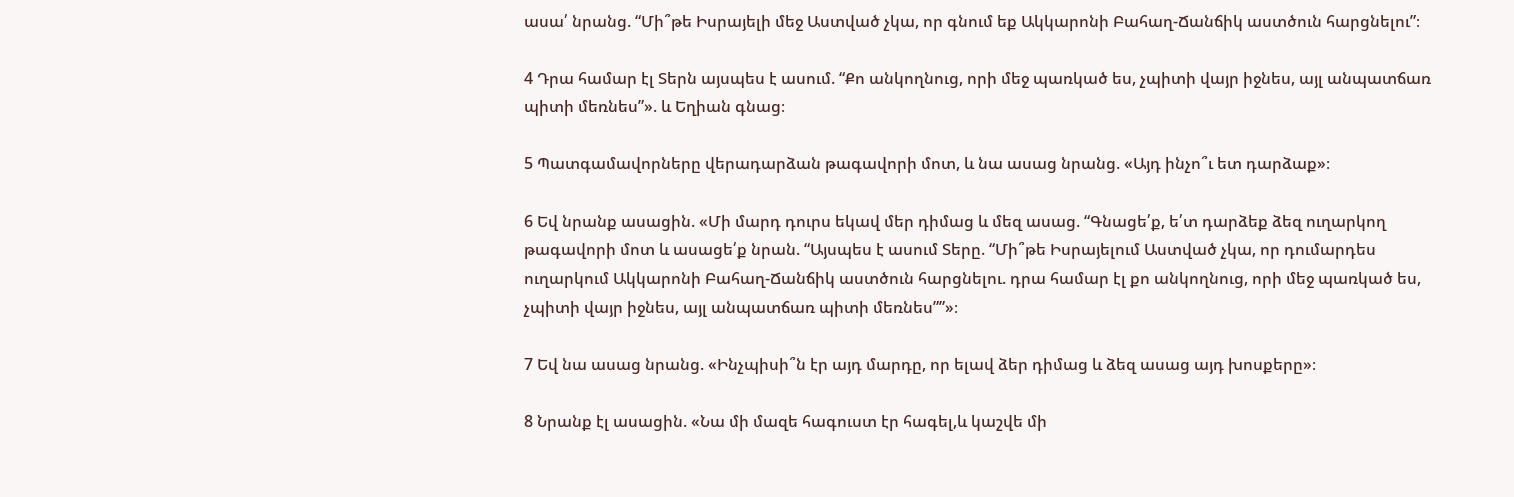ասա՛ նրանց. “Մի՞թե Իսրայելի մեջ Աստված չկա, որ գնում եք Ակկարոնի Բահաղ-Ճանճիկ աստծուն հարցնելու”։

4 Դրա համար էլ Տերն այսպես է ասում. “Քո անկողնուց, որի մեջ պառկած ես, չպիտի վայր իջնես, այլ անպատճառ պիտի մեռնես”». և Եղիան գնաց։

5 Պատգամավորները վերադարձան թագավորի մոտ, և նա ասաց նրանց. «Այդ ինչո՞ւ ետ դարձաք»։

6 Եվ նրանք ասացին. «Մի մարդ դուրս եկավ մեր դիմաց և մեզ ասաց. “Գնացե՛ք, ե՛տ դարձեք ձեզ ուղարկող թագավորի մոտ և ասացե՛ք նրան. “Այսպես է ասում Տերը. “Մի՞թե Իսրայելում Աստված չկա, որ դումարդես ուղարկում Ակկարոնի Բահաղ-Ճանճիկ աստծուն հարցնելու. դրա համար էլ քո անկողնուց, որի մեջ պառկած ես, չպիտի վայր իջնես, այլ անպատճառ պիտի մեռնես””»։

7 Եվ նա ասաց նրանց. «Ինչպիսի՞ն էր այդ մարդը, որ ելավ ձեր դիմաց և ձեզ ասաց այդ խոսքերը»։

8 Նրանք էլ ասացին. «Նա մի մազե հագուստ էր հագել,և կաշվե մի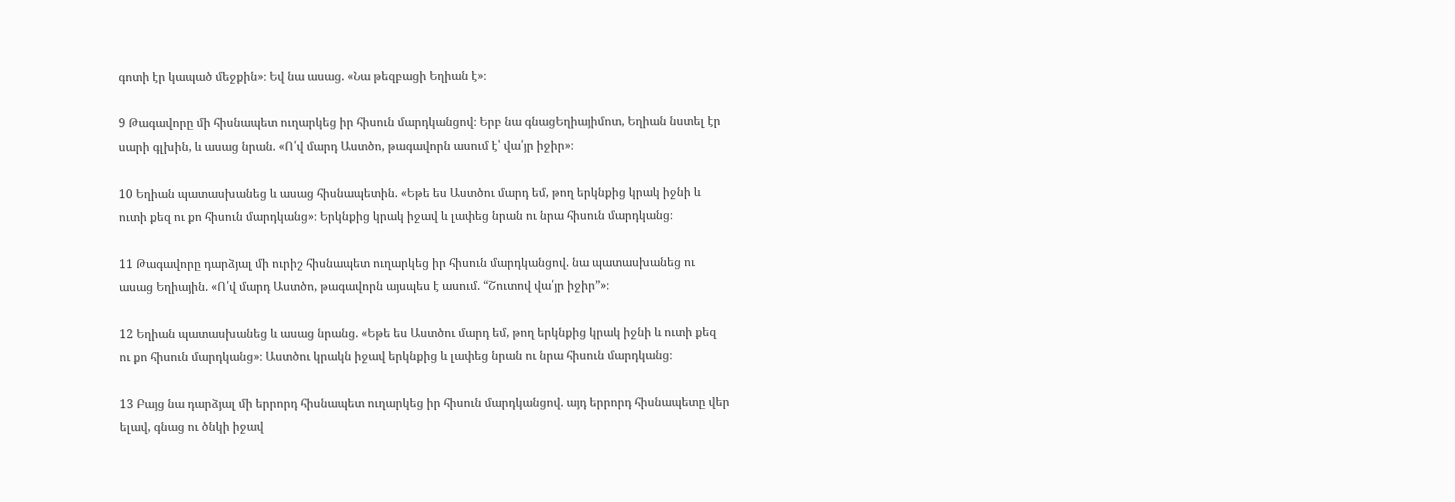գոտի էր կապած մեջքին»։ Եվ նա ասաց. «Նա թեզբացի Եղիան է»։

9 Թագավորը մի հիսնապետ ուղարկեց իր հիսուն մարդկանցով։ Երբ նա գնացԵղիայիմոտ, Եղիան նստել էր սարի գլխին, և ասաց նրան. «Ո՛վ մարդ Աստծո, թագավորն ասում է՝ վա՛յր իջիր»։

10 Եղիան պատասխանեց և ասաց հիսնապետին. «Եթե ես Աստծու մարդ եմ, թող երկնքից կրակ իջնի և ուտի քեզ ու քո հիսուն մարդկանց»։ Երկնքից կրակ իջավ և լափեց նրան ու նրա հիսուն մարդկանց։

11 Թագավորը դարձյալ մի ուրիշ հիսնապետ ուղարկեց իր հիսուն մարդկանցով. նա պատասխանեց ու ասաց Եղիային. «Ո՛վ մարդ Աստծո, թագավորն այսպես է ասում. “Շուտով վա՛յր իջիր”»։

12 Եղիան պատասխանեց և ասաց նրանց. «Եթե ես Աստծու մարդ եմ, թող երկնքից կրակ իջնի և ուտի քեզ ու քո հիսուն մարդկանց»։ Աստծու կրակն իջավ երկնքից և լափեց նրան ու նրա հիսուն մարդկանց։

13 Բայց նա դարձյալ մի երրորդ հիսնապետ ուղարկեց իր հիսուն մարդկանցով. այդ երրորդ հիսնապետը վեր ելավ, գնաց ու ծնկի իջավ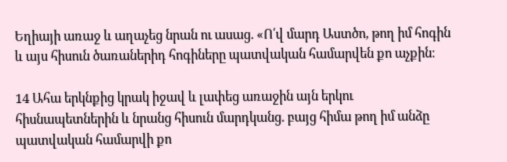Եղիայի առաջ և աղաչեց նրան ու ասաց. «Ո՛վ մարդ Աստծո, թող իմ հոգին և այս հիսուն ծառաներիդ հոգիները պատվական համարվեն քո աչքին։

14 Ահա երկնքից կրակ իջավ և լափեց առաջին այն երկու հիսնապետներին և նրանց հիսուն մարդկանց. բայց հիմա թող իմ անձը պատվական համարվի քո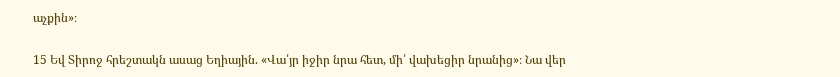աչքին»։

15 Եվ Տիրոջ հրեշտակն ասաց Եղիային. «Վա՛յր իջիր նրա հետ, մի՛ վախեցիր նրանից»։ Նա վեր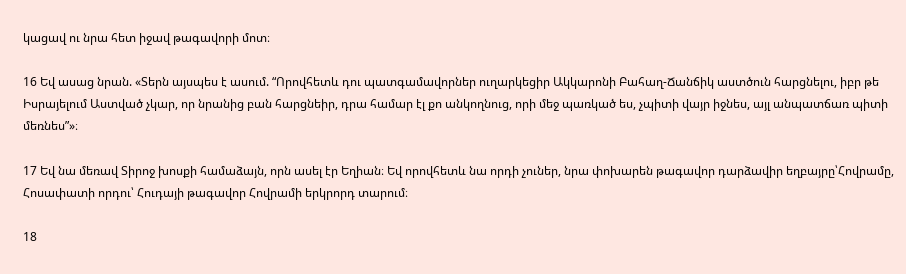կացավ ու նրա հետ իջավ թագավորի մոտ։

16 Եվ ասաց նրան. «Տերն այսպես է ասում. “Որովհետև դու պատգամավորներ ուղարկեցիր Ակկարոնի Բահաղ-Ճանճիկ աստծուն հարցնելու, իբր թե Իսրայելում Աստված չկար, որ նրանից բան հարցնեիր, դրա համար էլ քո անկողնուց, որի մեջ պառկած ես, չպիտի վայր իջնես, այլ անպատճառ պիտի մեռնես”»։

17 Եվ նա մեռավ Տիրոջ խոսքի համաձայն, որն ասել էր Եղիան։ Եվ որովհետև նա որդի չուներ, նրա փոխարեն թագավոր դարձավիր եղբայրը՝Հովրամը, Հոսափատի որդու՝ Հուդայի թագավոր Հովրամի երկրորդ տարում։

18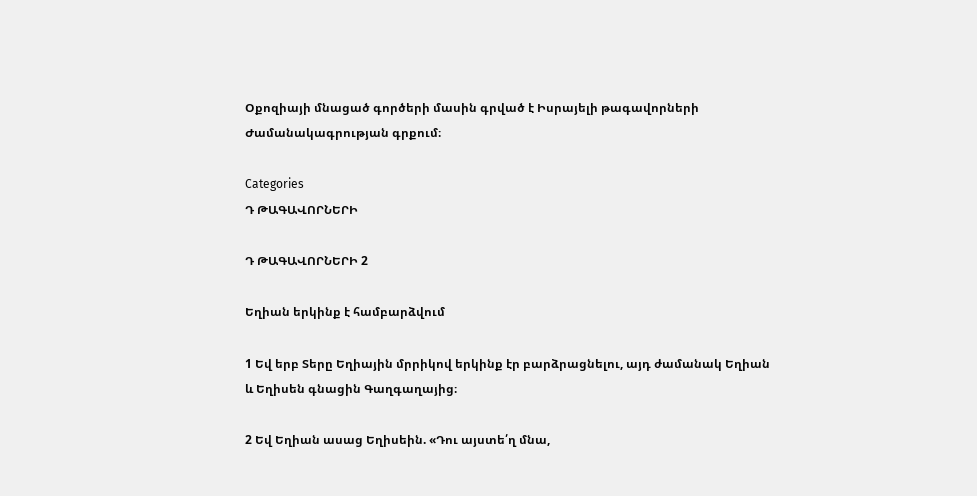Օքոզիայի մնացած գործերի մասին գրված է Իսրայելի թագավորների Ժամանակագրության գրքում։

Categories
Դ ԹԱԳԱՎՈՐՆԵՐԻ

Դ ԹԱԳԱՎՈՐՆԵՐԻ 2

Եղիան երկինք է համբարձվում

1 Եվ երբ Տերը Եղիային մրրիկով երկինք էր բարձրացնելու, այդ ժամանակ Եղիան և Եղիսեն գնացին Գաղգաղայից։

2 Եվ Եղիան ասաց Եղիսեին. «Դու այստե՛ղ մնա,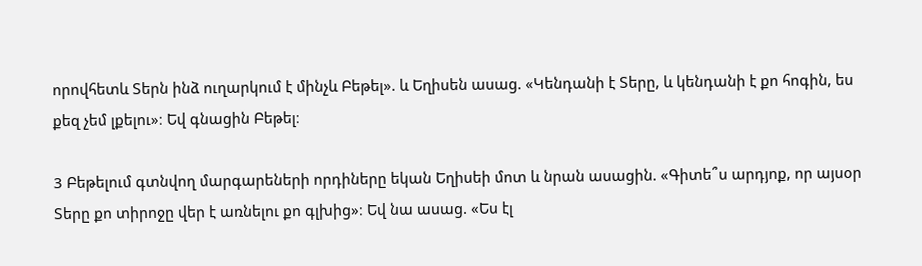որովհետև Տերն ինձ ուղարկում է մինչև Բեթել». և Եղիսեն ասաց. «Կենդանի է Տերը, և կենդանի է քո հոգին, ես քեզ չեմ լքելու»։ Եվ գնացին Բեթել։

3 Բեթելում գտնվող մարգարեների որդիները եկան Եղիսեի մոտ և նրան ասացին. «Գիտե՞ս արդյոք, որ այսօր Տերը քո տիրոջը վեր է առնելու քո գլխից»։ Եվ նա ասաց. «Ես էլ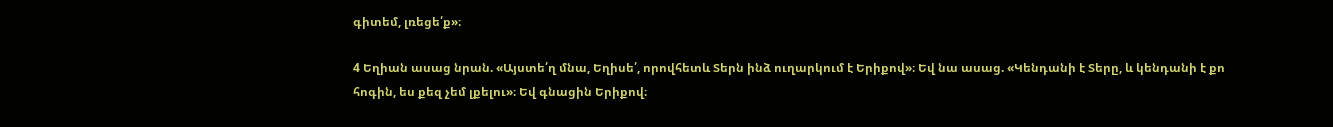գիտեմ, լռեցե՛ք»։

4 Եղիան ասաց նրան. «Այստե՛ղ մնա, Եղիսե՛, որովհետև Տերն ինձ ուղարկում է Երիքով»։ Եվ նա ասաց. «Կենդանի է Տերը, և կենդանի է քո հոգին, ես քեզ չեմ լքելու»։ Եվ գնացին Երիքով։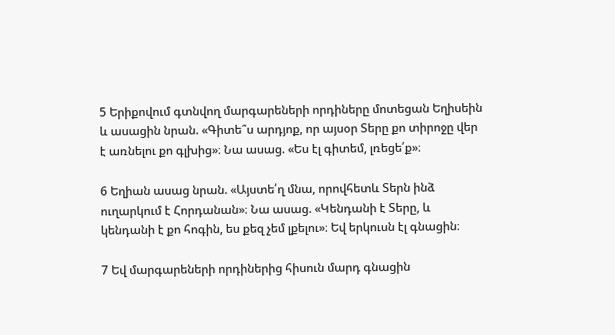5 Երիքովում գտնվող մարգարեների որդիները մոտեցան Եղիսեին և ասացին նրան. «Գիտե՞ս արդյոք, որ այսօր Տերը քո տիրոջը վեր է առնելու քո գլխից»։ Նա ասաց. «Ես էլ գիտեմ, լռեցե՛ք»։

6 Եղիան ասաց նրան. «Այստե՛ղ մնա, որովհետև Տերն ինձ ուղարկում է Հորդանան»։ Նա ասաց. «Կենդանի է Տերը, և կենդանի է քո հոգին, ես քեզ չեմ լքելու»։ Եվ երկուսն էլ գնացին։

7 Եվ մարգարեների որդիներից հիսուն մարդ գնացին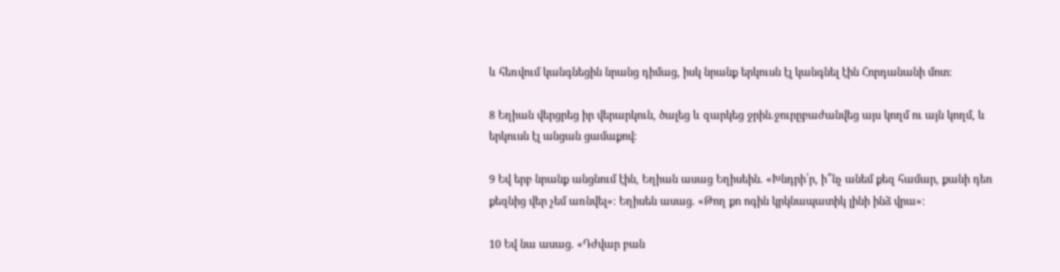և հեռվում կանգնեցին նրանց դիմաց, իսկ նրանք երկուսն էլ կանգնել էին Հորդանանի մոտ։

8 Եղիան վերցրեց իր վերարկուն, ծալեց և զարկեց ջրին.ջուրըբաժանվեց այս կողմ ու այն կողմ, և երկուսն էլ անցան ցամաքով։

9 Եվ երբ նրանք անցնում էին, Եղիան ասաց Եղիսեին. «Խնդրի՛ր, ի՞նչ անեմ քեզ համար, քանի դեռ քեզնից վեր չեմ առնվել»։ Եղիսեն ասաց. «Թող քո ոգին կրկնապատիկ լինի ինձ վրա»։

10 Եվ նա ասաց. «Դժվար բան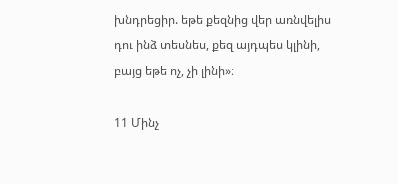խնդրեցիր. եթե քեզնից վեր առնվելիս դու ինձ տեսնես, քեզ այդպես կլինի, բայց եթե ոչ, չի լինի»։

11 Մինչ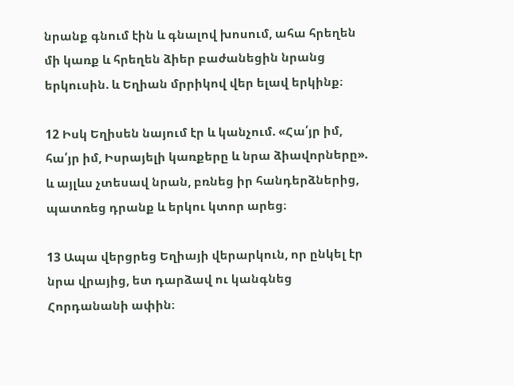նրանք գնում էին և գնալով խոսում, ահա հրեղեն մի կառք և հրեղեն ձիեր բաժանեցին նրանց երկուսին. և Եղիան մրրիկով վեր ելավ երկինք։

12 Իսկ Եղիսեն նայում էր և կանչում. «Հա՛յր իմ, հա՛յր իմ, Իսրայելի կառքերը և նրա ձիավորները». և այլևս չտեսավ նրան, բռնեց իր հանդերձներից, պատռեց դրանք և երկու կտոր արեց։

13 Ապա վերցրեց Եղիայի վերարկուն, որ ընկել էր նրա վրայից, ետ դարձավ ու կանգնեց Հորդանանի ափին։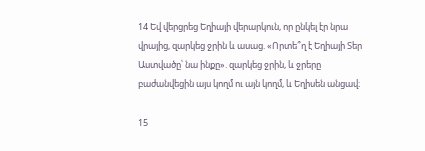14 Եվ վերցրեց Եղիայի վերարկուն, որ ընկել էր նրա վրայից, զարկեց ջրին և ասաց. «Որտե՞ղ է Եղիայի Տեր Աստվածը՝ նա ինքը». զարկեց ջրին, և ջրերը բաժանվեցին այս կողմ ու այն կողմ, և Եղիսեն անցավ։

15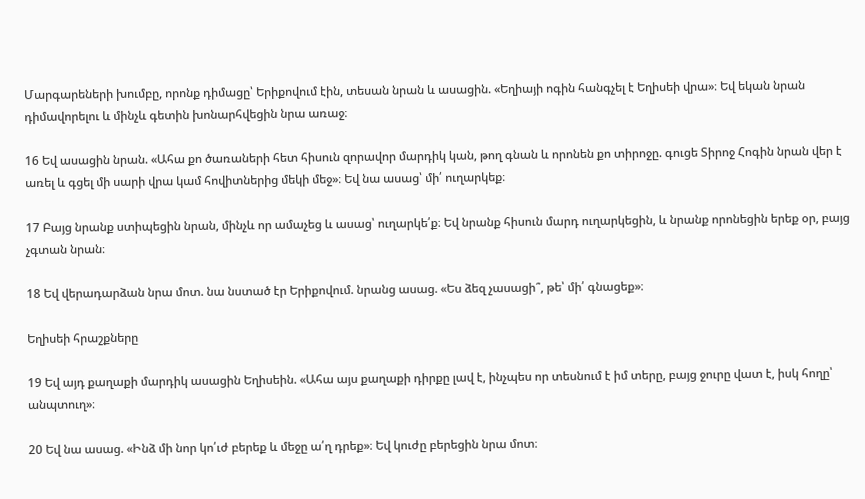Մարգարեների խումբը, որոնք դիմացը՝ Երիքովում էին, տեսան նրան և ասացին. «Եղիայի ոգին հանգչել է Եղիսեի վրա»։ Եվ եկան նրան դիմավորելու և մինչև գետին խոնարհվեցին նրա առաջ։

16 Եվ ասացին նրան. «Ահա քո ծառաների հետ հիսուն զորավոր մարդիկ կան, թող գնան և որոնեն քո տիրոջը. գուցե Տիրոջ Հոգին նրան վեր է առել և գցել մի սարի վրա կամ հովիտներից մեկի մեջ»։ Եվ նա ասաց՝ մի՛ ուղարկեք։

17 Բայց նրանք ստիպեցին նրան, մինչև որ ամաչեց և ասաց՝ ուղարկե՛ք։ Եվ նրանք հիսուն մարդ ուղարկեցին, և նրանք որոնեցին երեք օր, բայց չգտան նրան։

18 Եվ վերադարձան նրա մոտ. նա նստած էր Երիքովում. նրանց ասաց. «Ես ձեզ չասացի՞, թե՝ մի՛ գնացեք»։

Եղիսեի հրաշքները

19 Եվ այդ քաղաքի մարդիկ ասացին Եղիսեին. «Ահա այս քաղաքի դիրքը լավ է, ինչպես որ տեսնում է իմ տերը, բայց ջուրը վատ է, իսկ հողը՝ անպտուղ»։

20 Եվ նա ասաց. «Ինձ մի նոր կո՛ւժ բերեք և մեջը ա՛ղ դրեք»։ Եվ կուժը բերեցին նրա մոտ։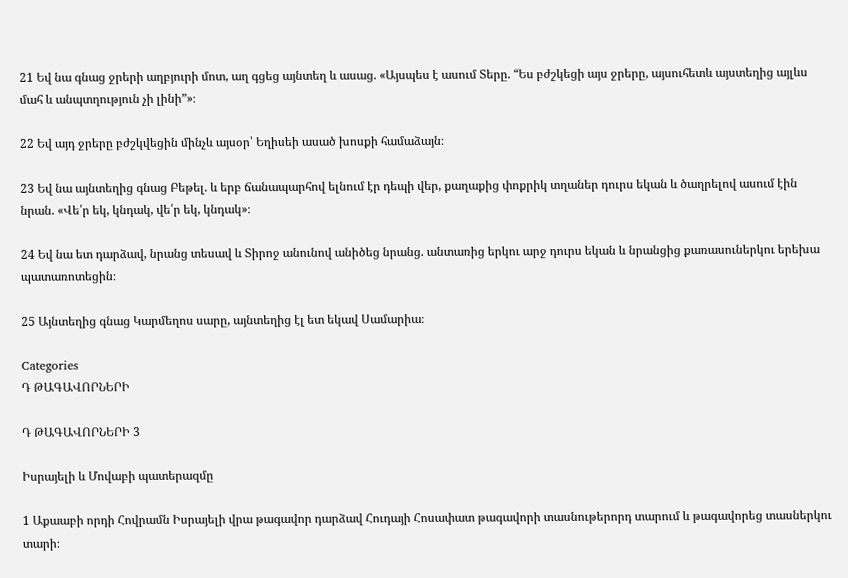21 Եվ նա գնաց ջրերի աղբյուրի մոտ, աղ գցեց այնտեղ և ասաց. «Այսպես է ասում Տերը. “Ես բժշկեցի այս ջրերը, այսուհետև այստեղից այլևս մահ և անպտղություն չի լինի”»։

22 Եվ այդ ջրերը բժշկվեցին մինչև այսօր՝ Եղիսեի ասած խոսքի համաձայն։

23 Եվ նա այնտեղից գնաց Բեթել. և երբ ճանապարհով ելնում էր դեպի վեր, քաղաքից փոքրիկ տղաներ դուրս եկան և ծաղրելով ասում էին նրան. «Վե՛ր եկ, կնդակ, վե՛ր եկ, կնդակ»։

24 Եվ նա ետ դարձավ, նրանց տեսավ և Տիրոջ անունով անիծեց նրանց. անտառից երկու արջ դուրս եկան և նրանցից քառասուներկու երեխա պատառոտեցին։

25 Այնտեղից գնաց Կարմեղոս սարը, այնտեղից էլ ետ եկավ Սամարիա։

Categories
Դ ԹԱԳԱՎՈՐՆԵՐԻ

Դ ԹԱԳԱՎՈՐՆԵՐԻ 3

Իսրայելի և Մովաբի պատերազմը

1 Աքաաբի որդի Հովրամն Իսրայելի վրա թագավոր դարձավ Հուդայի Հոսափատ թագավորի տասնութերորդ տարում և թագավորեց տասներկու տարի։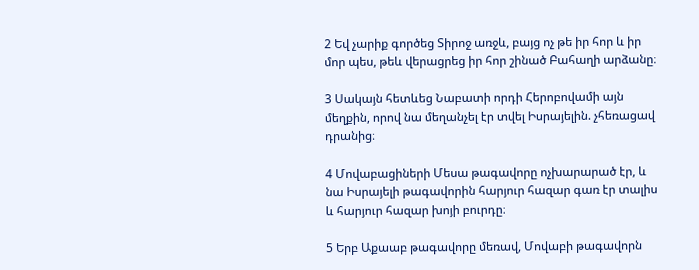2 Եվ չարիք գործեց Տիրոջ առջև, բայց ոչ թե իր հոր և իր մոր պես, թեև վերացրեց իր հոր շինած Բահաղի արձանը։

3 Սակայն հետևեց Նաբատի որդի Հերոբովամի այն մեղքին, որով նա մեղանչել էր տվել Իսրայելին. չհեռացավ դրանից։

4 Մովաբացիների Մեսա թագավորը ոչխարարած էր, և նա Իսրայելի թագավորին հարյուր հազար գառ էր տալիս և հարյուր հազար խոյի բուրդը։

5 Երբ Աքաաբ թագավորը մեռավ, Մովաբի թագավորն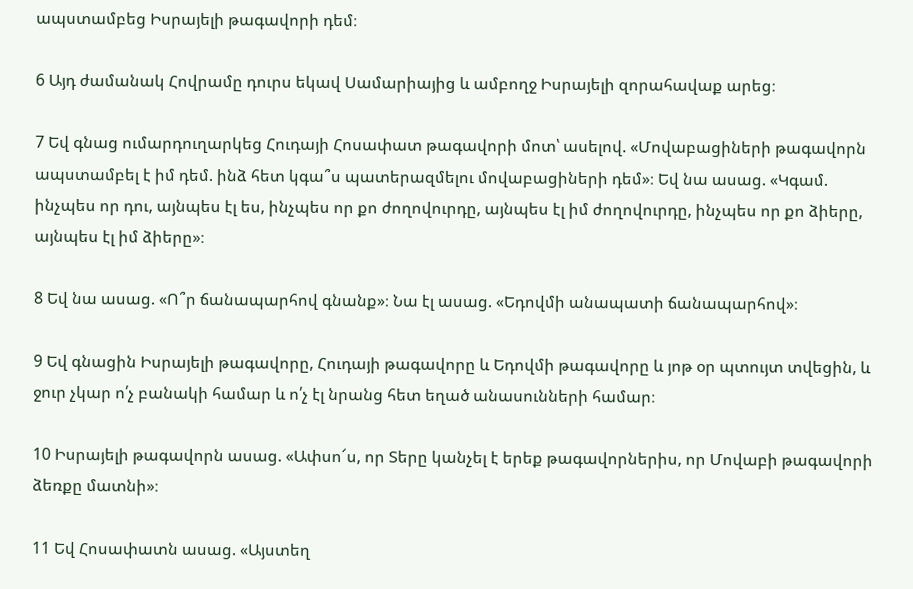ապստամբեց Իսրայելի թագավորի դեմ։

6 Այդ ժամանակ Հովրամը դուրս եկավ Սամարիայից և ամբողջ Իսրայելի զորահավաք արեց։

7 Եվ գնաց ումարդուղարկեց Հուդայի Հոսափատ թագավորի մոտ՝ ասելով. «Մովաբացիների թագավորն ապստամբել է իմ դեմ. ինձ հետ կգա՞ս պատերազմելու մովաբացիների դեմ»։ Եվ նա ասաց. «Կգամ. ինչպես որ դու, այնպես էլ ես, ինչպես որ քո ժողովուրդը, այնպես էլ իմ ժողովուրդը, ինչպես որ քո ձիերը, այնպես էլ իմ ձիերը»։

8 Եվ նա ասաց. «Ո՞ր ճանապարհով գնանք»։ Նա էլ ասաց. «Եդովմի անապատի ճանապարհով»։

9 Եվ գնացին Իսրայելի թագավորը, Հուդայի թագավորը և Եդովմի թագավորը և յոթ օր պտույտ տվեցին, և ջուր չկար ո՛չ բանակի համար և ո՛չ էլ նրանց հետ եղած անասունների համար։

10 Իսրայելի թագավորն ասաց. «Ափսո՜ս, որ Տերը կանչել է երեք թագավորներիս, որ Մովաբի թագավորի ձեռքը մատնի»։

11 Եվ Հոսափատն ասաց. «Այստեղ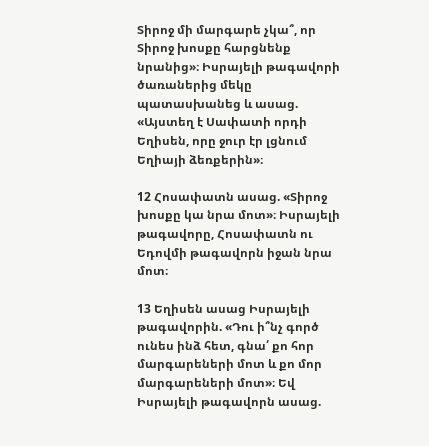Տիրոջ մի մարգարե չկա՞, որ Տիրոջ խոսքը հարցնենք նրանից»։ Իսրայելի թագավորի ծառաներից մեկը պատասխանեց և ասաց. «Այստեղ է Սափատի որդի Եղիսեն, որը ջուր էր լցնում Եղիայի ձեռքերին»։

12 Հոսափատն ասաց. «Տիրոջ խոսքը կա նրա մոտ»։ Իսրայելի թագավորը, Հոսափատն ու Եդովմի թագավորն իջան նրա մոտ։

13 Եղիսեն ասաց Իսրայելի թագավորին. «Դու ի՞նչ գործ ունես ինձ հետ, գնա՛ քո հոր մարգարեների մոտ և քո մոր մարգարեների մոտ»։ Եվ Իսրայելի թագավորն ասաց.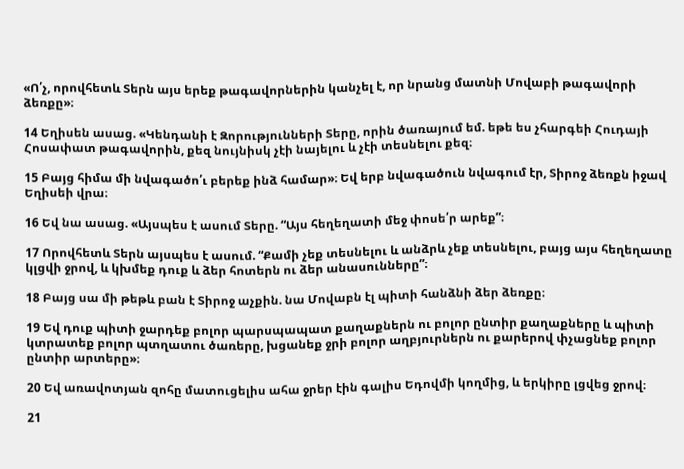«Ո՛չ, որովհետև Տերն այս երեք թագավորներին կանչել է, որ նրանց մատնի Մովաբի թագավորի ձեռքը»։

14 Եղիսեն ասաց. «Կենդանի է Զորությունների Տերը, որին ծառայում եմ. եթե ես չհարգեի Հուդայի Հոսափատ թագավորին, քեզ նույնիսկ չէի նայելու և չէի տեսնելու քեզ։

15 Բայց հիմա մի նվագածո՛ւ բերեք ինձ համար»։ Եվ երբ նվագածուն նվագում էր, Տիրոջ ձեռքն իջավ Եղիսեի վրա։

16 Եվ նա ասաց. «Այսպես է ասում Տերը. “Այս հեղեղատի մեջ փոսե՛ր արեք”։

17 Որովհետև Տերն այսպես է ասում. “Քամի չեք տեսնելու և անձրև չեք տեսնելու, բայց այս հեղեղատը կլցվի ջրով, և կխմեք դուք և ձեր հոտերն ու ձեր անասունները”։

18 Բայց սա մի թեթև բան է Տիրոջ աչքին. նա Մովաբն էլ պիտի հանձնի ձեր ձեռքը։

19 Եվ դուք պիտի ջարդեք բոլոր պարսպապատ քաղաքներն ու բոլոր ընտիր քաղաքները և պիտի կտրատեք բոլոր պտղատու ծառերը, խցանեք ջրի բոլոր աղբյուրներն ու քարերով փչացնեք բոլոր ընտիր արտերը»։

20 Եվ առավոտյան զոհը մատուցելիս ահա ջրեր էին գալիս Եդովմի կողմից, և երկիրը լցվեց ջրով։

21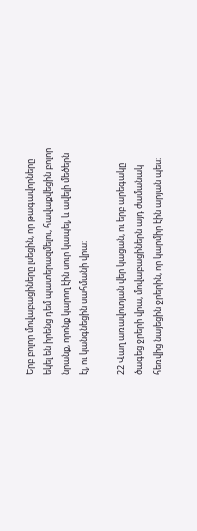Երբ բոլոր մովաբացիները լսեցին, որ թագավորները եկել են իրենց դեմ պատերազմելու, հավաքվեցին բոլոր նրանք, որոնք կարող էին սուր կապել, և ավելի մեծերն էլ, ու կանգնեցին սահմանի վրա։

22 Վաղ առավոտյան վեր կացան, ու երբ արեգակը ծագեց ջրերի վրա, մովաբացիներն այդ ժամանակ հեռվից նայեցին ջրերին, որ կարմիր էին արյան պես։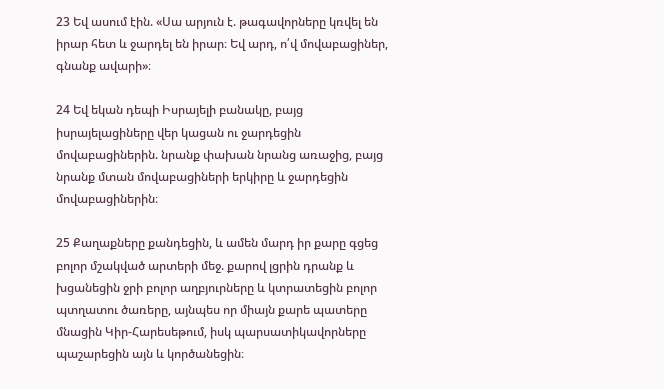23 Եվ ասում էին. «Սա արյուն է. թագավորները կռվել են իրար հետ և ջարդել են իրար։ Եվ արդ, ո՛վ մովաբացիներ, գնանք ավարի»։

24 Եվ եկան դեպի Իսրայելի բանակը, բայց իսրայելացիները վեր կացան ու ջարդեցին մովաբացիներին. նրանք փախան նրանց առաջից, բայց նրանք մտան մովաբացիների երկիրը և ջարդեցին մովաբացիներին։

25 Քաղաքները քանդեցին, և ամեն մարդ իր քարը գցեց բոլոր մշակված արտերի մեջ. քարով լցրին դրանք և խցանեցին ջրի բոլոր աղբյուրները և կտրատեցին բոլոր պտղատու ծառերը, այնպես որ միայն քարե պատերը մնացին Կիր-Հարեսեթում, իսկ պարսատիկավորները պաշարեցին այն և կործանեցին։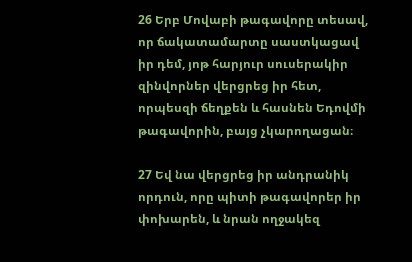26 Երբ Մովաբի թագավորը տեսավ, որ ճակատամարտը սաստկացավ իր դեմ, յոթ հարյուր սուսերակիր զինվորներ վերցրեց իր հետ, որպեսզի ճեղքեն և հասնեն Եդովմի թագավորին, բայց չկարողացան։

27 Եվ նա վերցրեց իր անդրանիկ որդուն, որը պիտի թագավորեր իր փոխարեն, և նրան ողջակեզ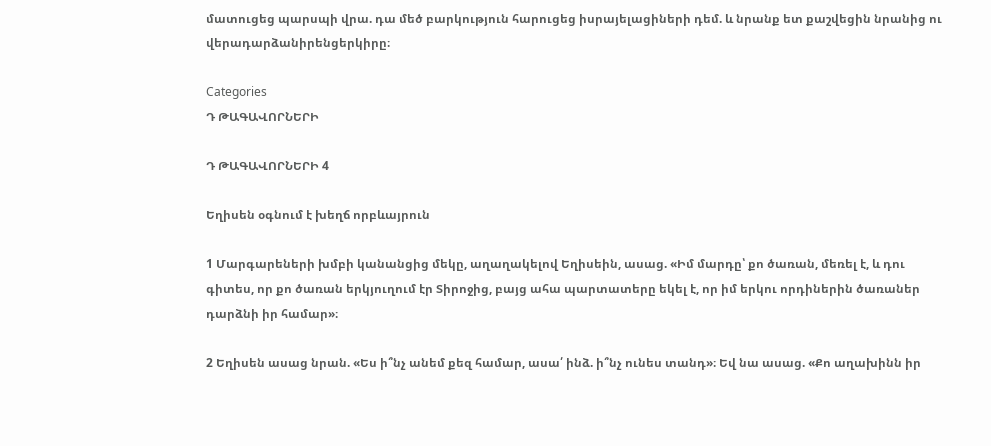մատուցեց պարսպի վրա. դա մեծ բարկություն հարուցեց իսրայելացիների դեմ. և նրանք ետ քաշվեցին նրանից ու վերադարձանիրենցերկիրը։

Categories
Դ ԹԱԳԱՎՈՐՆԵՐԻ

Դ ԹԱԳԱՎՈՐՆԵՐԻ 4

Եղիսեն օգնում է խեղճ որբևայրուն

1 Մարգարեների խմբի կանանցից մեկը, աղաղակելով Եղիսեին, ասաց. «Իմ մարդը՝ քո ծառան, մեռել է, և դու գիտես, որ քո ծառան երկյուղում էր Տիրոջից, բայց ահա պարտատերը եկել է, որ իմ երկու որդիներին ծառաներ դարձնի իր համար»։

2 Եղիսեն ասաց նրան. «Ես ի՞նչ անեմ քեզ համար, ասա՛ ինձ. ի՞նչ ունես տանդ»։ Եվ նա ասաց. «Քո աղախինն իր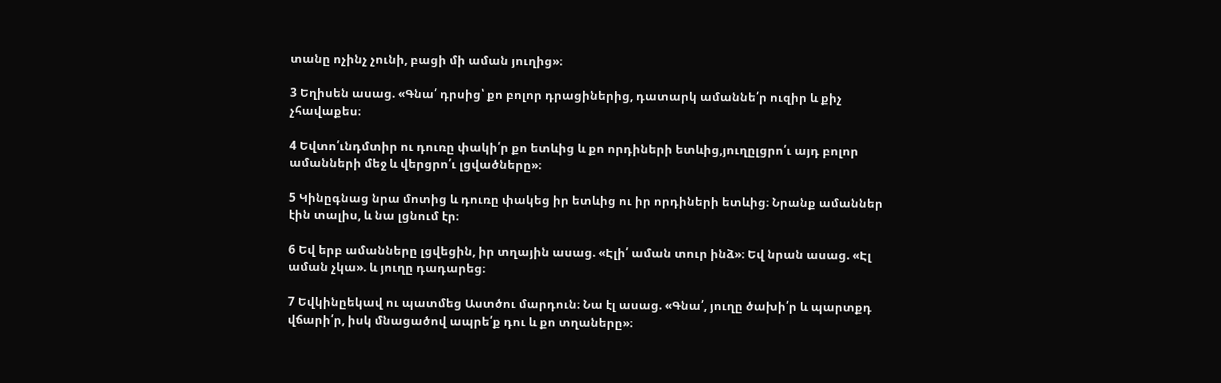տանը ոչինչ չունի, բացի մի աման յուղից»։

3 Եղիսեն ասաց. «Գնա՛ դրսից՝ քո բոլոր դրացիներից, դատարկ ամաննե՛ր ուզիր և քիչ չհավաքես։

4 Եվտո՛ւնդմտիր ու դուռը փակի՛ր քո ետևից և քո որդիների ետևից,յուղըլցրո՛ւ այդ բոլոր ամանների մեջ և վերցրո՛ւ լցվածները»։

5 Կինըգնաց նրա մոտից և դուռը փակեց իր ետևից ու իր որդիների ետևից։ Նրանք ամաններ էին տալիս, և նա լցնում էր։

6 Եվ երբ ամանները լցվեցին, իր տղային ասաց. «Էլի՛ աման տուր ինձ»։ Եվ նրան ասաց. «Էլ աման չկա». և յուղը դադարեց։

7 Եվկինըեկավ ու պատմեց Աստծու մարդուն։ Նա էլ ասաց. «Գնա՛, յուղը ծախի՛ր և պարտքդ վճարի՛ր, իսկ մնացածով ապրե՛ք դու և քո տղաները»։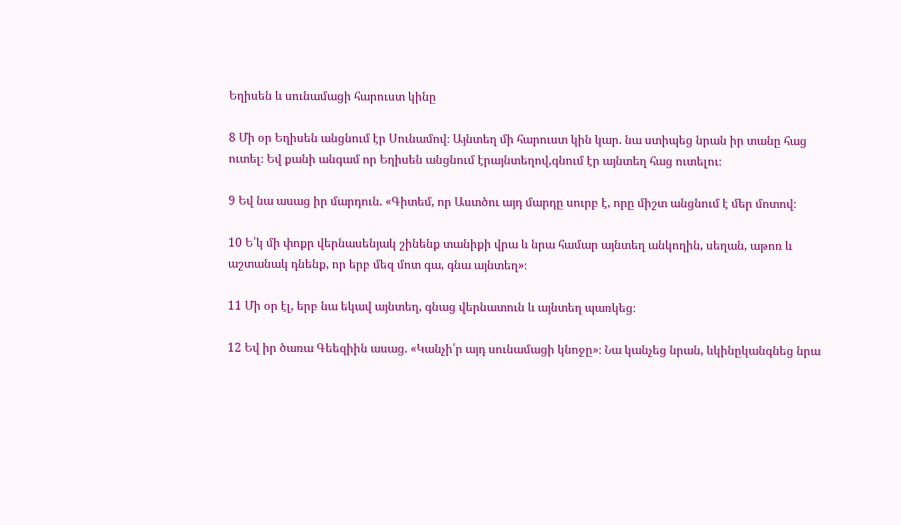Եղիսեն և սունամացի հարուստ կինը

8 Մի օր Եղիսեն անցնում էր Սունամով։ Այնտեղ մի հարուստ կին կար. նա ստիպեց նրան իր տանը հաց ուտել։ Եվ քանի անգամ որ Եղիսեն անցնում էրայնտեղով,գնում էր այնտեղ հաց ուտելու։

9 Եվ նա ասաց իր մարդուն. «Գիտեմ, որ Աստծու այդ մարդը սուրբ է, որը միշտ անցնում է մեր մոտով։

10 Ե՛կ մի փոքր վերնասենյակ շինենք տանիքի վրա և նրա համար այնտեղ անկողին, սեղան, աթոռ և աշտանակ դնենք, որ երբ մեզ մոտ գա, գնա այնտեղ»։

11 Մի օր էլ, երբ նա եկավ այնտեղ, գնաց վերնատուն և այնտեղ պառկեց։

12 Եվ իր ծառա Գեեզիին ասաց. «Կանչի՛ր այդ սունամացի կնոջը»։ Նա կանչեց նրան, ևկինըկանգնեց նրա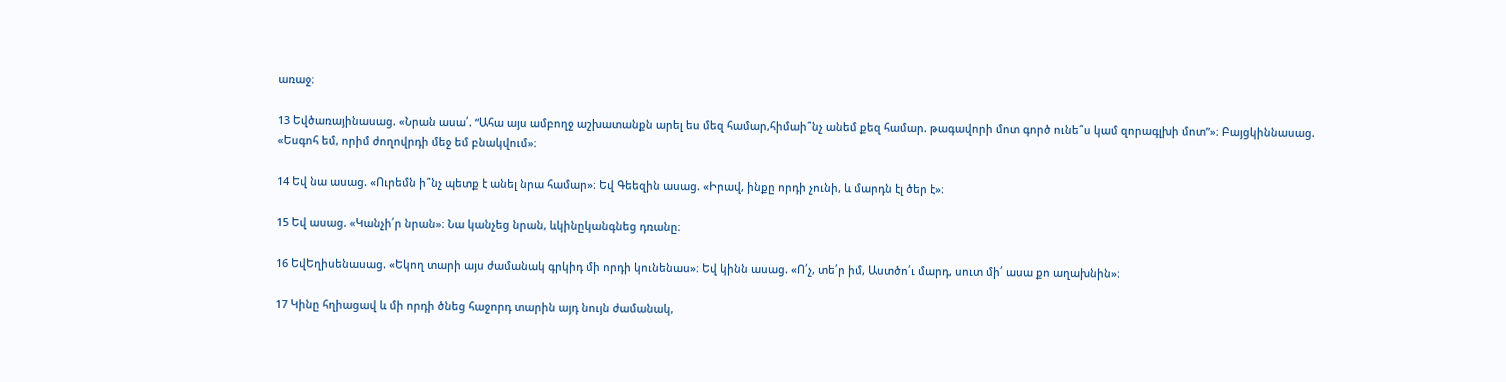առաջ։

13 Եվծառայինասաց. «Նրան ասա՛. “Ահա այս ամբողջ աշխատանքն արել ես մեզ համար,հիմաի՞նչ անեմ քեզ համար. թագավորի մոտ գործ ունե՞ս կամ զորագլխի մոտ”»։ Բայցկիննասաց. «Եսգոհ եմ, որիմ ժողովրդի մեջ եմ բնակվում»։

14 Եվ նա ասաց. «Ուրեմն ի՞նչ պետք է անել նրա համար»։ Եվ Գեեզին ասաց. «Իրավ, ինքը որդի չունի, և մարդն էլ ծեր է»։

15 Եվ ասաց. «Կանչի՛ր նրան»։ Նա կանչեց նրան, ևկինըկանգնեց դռանը։

16 ԵվԵղիսենասաց. «Եկող տարի այս ժամանակ գրկիդ մի որդի կունենաս»։ Եվ կինն ասաց. «Ո՛չ, տե՛ր իմ, Աստծո՛ւ մարդ, սուտ մի՛ ասա քո աղախնին»։

17 Կինը հղիացավ և մի որդի ծնեց հաջորդ տարին այդ նույն ժամանակ,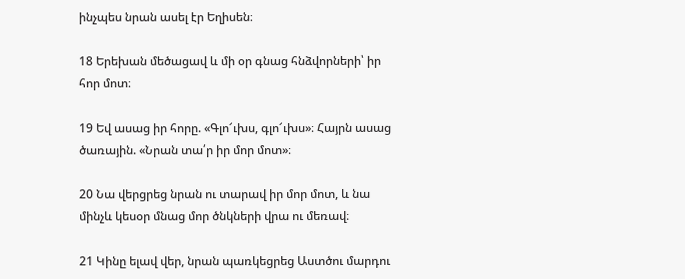ինչպես նրան ասել էր Եղիսեն։

18 Երեխան մեծացավ և մի օր գնաց հնձվորների՝ իր հոր մոտ։

19 Եվ ասաց իր հորը. «Գլո՜ւխս, գլո՜ւխս»։ Հայրն ասաց ծառային. «Նրան տա՛ր իր մոր մոտ»։

20 Նա վերցրեց նրան ու տարավ իր մոր մոտ, և նա մինչև կեսօր մնաց մոր ծնկների վրա ու մեռավ։

21 Կինը ելավ վեր, նրան պառկեցրեց Աստծու մարդու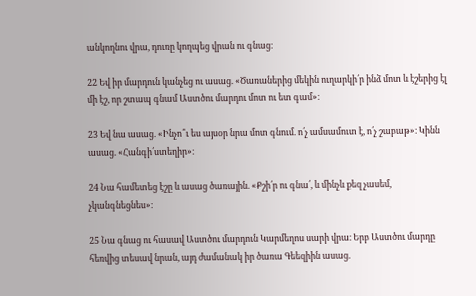անկողնու վրա, դուռը կողպեց վրան ու գնաց։

22 Եվ իր մարդուն կանչեց ու ասաց. «Ծառաներից մեկին ուղարկի՛ր ինձ մոտ և էշերից էլ մի էշ, որ շտապ գնամ Աստծու մարդու մոտ ու ետ գամ»։

23 Եվ նա ասաց. «Ինչո՞ւ ես այսօր նրա մոտ գնում. ո՛չ ամսամուտ է, ո՛չ շաբաթ»։ Կինն ասաց. «Հանգի՛ստեղիր»։

24 Նա համետեց էշը և ասաց ծառային. «Քշի՛ր ու գնա՛, և մինչև քեզ չասեմ, չկանգնեցնես»։

25 Նա գնաց ու հասավ Աստծու մարդուն Կարմեղոս սարի վրա։ Երբ Աստծու մարդը հեռվից տեսավ նրան, այդ ժամանակ իր ծառա Գեեզիին ասաց.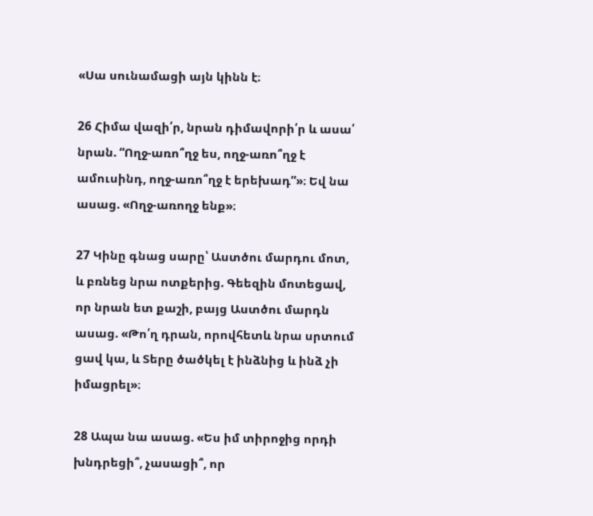«Սա սունամացի այն կինն է։

26 Հիմա վազի՛ր, նրան դիմավորի՛ր և ասա՛ նրան. “Ողջ-առո՞ղջ ես, ողջ-առո՞ղջ է ամուսինդ, ողջ-առո՞ղջ է երեխադ”»։ Եվ նա ասաց. «Ողջ-առողջ ենք»։

27 Կինը գնաց սարը՝ Աստծու մարդու մոտ, և բռնեց նրա ոտքերից. Գեեզին մոտեցավ, որ նրան ետ քաշի, բայց Աստծու մարդն ասաց. «Թո՛ղ դրան, որովհետև նրա սրտում ցավ կա, և Տերը ծածկել է ինձնից և ինձ չի իմացրել»։

28 Ապա նա ասաց. «Ես իմ տիրոջից որդի խնդրեցի՞, չասացի՞, որ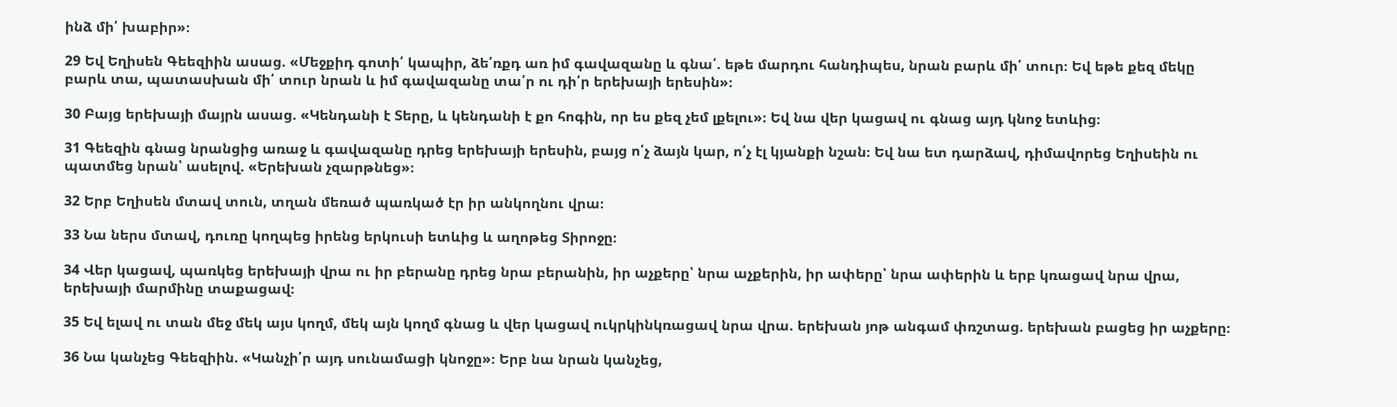ինձ մի՛ խաբիր»։

29 Եվ Եղիսեն Գեեզիին ասաց. «Մեջքիդ գոտի՛ կապիր, ձե՛ռքդ առ իմ գավազանը և գնա՛. եթե մարդու հանդիպես, նրան բարև մի՛ տուր։ Եվ եթե քեզ մեկը բարև տա, պատասխան մի՛ տուր նրան և իմ գավազանը տա՛ր ու դի՛ր երեխայի երեսին»։

30 Բայց երեխայի մայրն ասաց. «Կենդանի է Տերը, և կենդանի է քո հոգին, որ ես քեզ չեմ լքելու»։ Եվ նա վեր կացավ ու գնաց այդ կնոջ ետևից։

31 Գեեզին գնաց նրանցից առաջ և գավազանը դրեց երեխայի երեսին, բայց ո՛չ ձայն կար, ո՛չ էլ կյանքի նշան։ Եվ նա ետ դարձավ, դիմավորեց Եղիսեին ու պատմեց նրան՝ ասելով. «Երեխան չզարթնեց»։

32 Երբ Եղիսեն մտավ տուն, տղան մեռած պառկած էր իր անկողնու վրա։

33 Նա ներս մտավ, դուռը կողպեց իրենց երկուսի ետևից և աղոթեց Տիրոջը։

34 Վեր կացավ, պառկեց երեխայի վրա ու իր բերանը դրեց նրա բերանին, իր աչքերը՝ նրա աչքերին, իր ափերը՝ նրա ափերին և երբ կռացավ նրա վրա, երեխայի մարմինը տաքացավ։

35 Եվ ելավ ու տան մեջ մեկ այս կողմ, մեկ այն կողմ գնաց և վեր կացավ ուկրկինկռացավ նրա վրա. երեխան յոթ անգամ փռշտաց. երեխան բացեց իր աչքերը։

36 Նա կանչեց Գեեզիին. «Կանչի՛ր այդ սունամացի կնոջը»։ Երբ նա նրան կանչեց,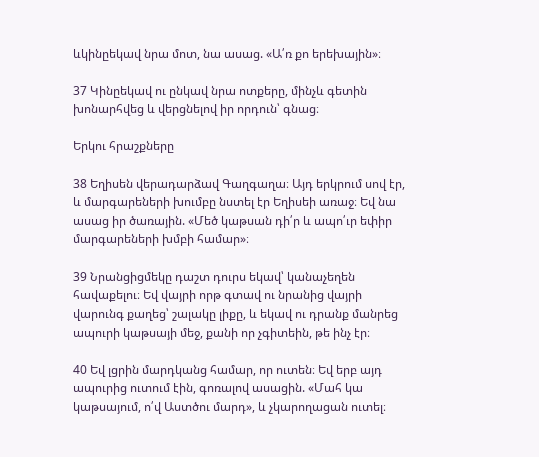ևկինըեկավ նրա մոտ, նա ասաց. «Ա՛ռ քո երեխային»։

37 Կինըեկավ ու ընկավ նրա ոտքերը, մինչև գետին խոնարհվեց և վերցնելով իր որդուն՝ գնաց։

Երկու հրաշքները

38 Եղիսեն վերադարձավ Գաղգաղա։ Այդ երկրում սով էր, և մարգարեների խումբը նստել էր Եղիսեի առաջ։ Եվ նա ասաց իր ծառային. «Մեծ կաթսան դի՛ր և ապո՛ւր եփիր մարգարեների խմբի համար»։

39 Նրանցիցմեկը դաշտ դուրս եկավ՝ կանաչեղեն հավաքելու։ Եվ վայրի որթ գտավ ու նրանից վայրի վարունգ քաղեց՝ շալակը լիքը, և եկավ ու դրանք մանրեց ապուրի կաթսայի մեջ, քանի որ չգիտեին, թե ինչ էր։

40 Եվ լցրին մարդկանց համար, որ ուտեն։ Եվ երբ այդ ապուրից ուտում էին, գոռալով ասացին. «Մահ կա կաթսայում, ո՛վ Աստծու մարդ», և չկարողացան ուտել։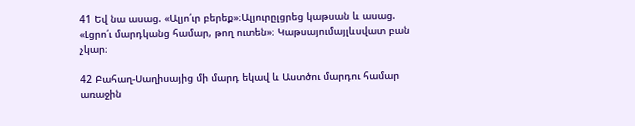41 Եվ նա ասաց. «Ալյո՛ւր բերեք»։Ալյուրըլցրեց կաթսան և ասաց. «Լցրո՛ւ մարդկանց համար, թող ուտեն»։ Կաթսայումայլևսվատ բան չկար։

42 Բահաղ-Սաղիսայից մի մարդ եկավ և Աստծու մարդու համար առաջին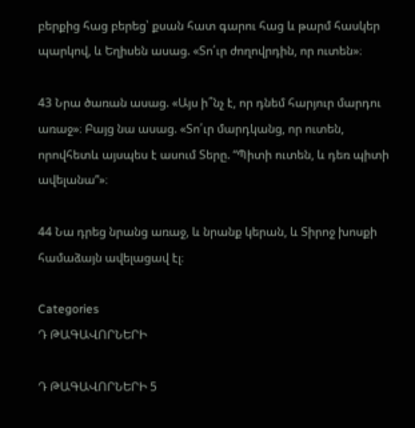բերքից հաց բերեց՝ քսան հատ գարու հաց և թարմ հասկեր պարկով, և Եղիսեն ասաց. «Տո՛ւր ժողովրդին, որ ուտեն»։

43 Նրա ծառան ասաց. «Այս ի՞նչ է, որ դնեմ հարյուր մարդու առաջ»։ Բայց նա ասաց. «Տո՛ւր մարդկանց, որ ուտեն, որովհետև այսպես է ասում Տերը. “Պիտի ուտեն, և դեռ պիտի ավելանա”»։

44 Նա դրեց նրանց առաջ, և նրանք կերան, և Տիրոջ խոսքի համաձայն ավելացավ էլ։

Categories
Դ ԹԱԳԱՎՈՐՆԵՐԻ

Դ ԹԱԳԱՎՈՐՆԵՐԻ 5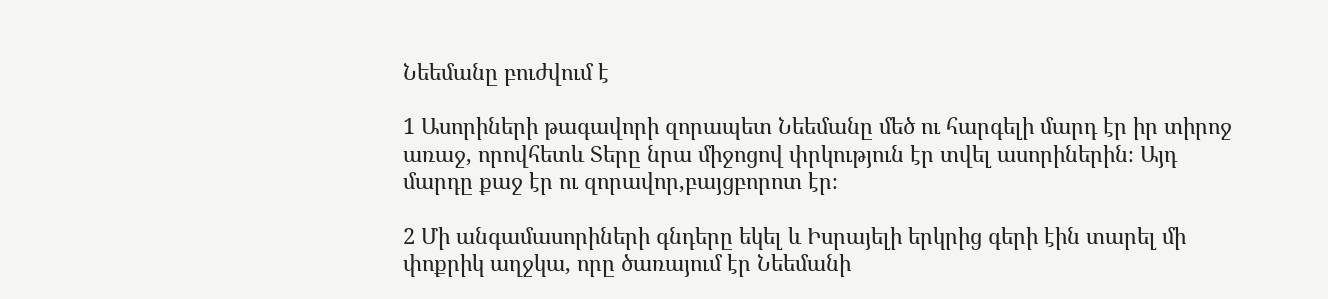Նեեմանը բուժվում է

1 Ասորիների թագավորի զորապետ Նեեմանը մեծ ու հարգելի մարդ էր իր տիրոջ առաջ, որովհետև Տերը նրա միջոցով փրկություն էր տվել ասորիներին։ Այդ մարդը քաջ էր ու զորավոր,բայցբորոտ էր։

2 Մի անգամասորիների գնդերը եկել և Իսրայելի երկրից գերի էին տարել մի փոքրիկ աղջկա, որը ծառայում էր Նեեմանի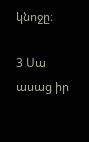կնոջը։

3 Սա ասաց իր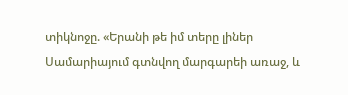տիկնոջը. «Երանի թե իմ տերը լիներ Սամարիայում գտնվող մարգարեի առաջ, և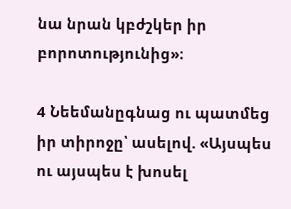նա նրան կբժշկեր իր բորոտությունից»։

4 Նեեմանըգնաց ու պատմեց իր տիրոջը՝ ասելով. «Այսպես ու այսպես է խոսել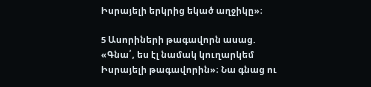Իսրայելի երկրից եկած աղջիկը»։

5 Ասորիների թագավորն ասաց. «Գնա՛, ես էլ նամակ կուղարկեմ Իսրայելի թագավորին»։ Նա գնաց ու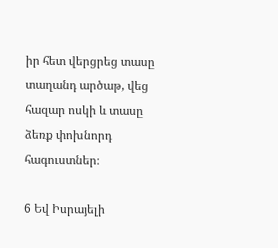իր հետ վերցրեց տասը տաղանդ արծաթ, վեց հազար ոսկի և տասը ձեռք փոխնորդ հագուստներ։

6 Եվ Իսրայելի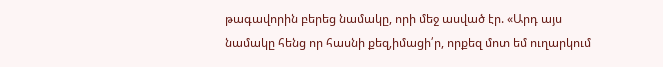թագավորին բերեց նամակը, որի մեջ ասված էր. «Արդ այս նամակը հենց որ հասնի քեզ,իմացի՛ր, որքեզ մոտ եմ ուղարկում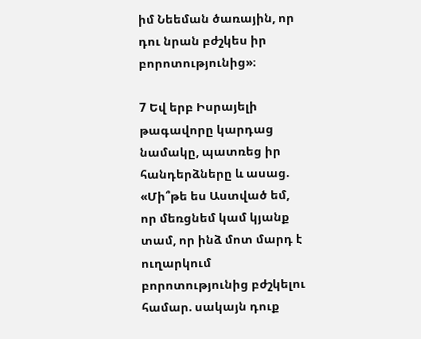իմ Նեեման ծառային, որ դու նրան բժշկես իր բորոտությունից»։

7 Եվ երբ Իսրայելի թագավորը կարդաց նամակը, պատռեց իր հանդերձները և ասաց. «Մի՞թե ես Աստված եմ, որ մեռցնեմ կամ կյանք տամ, որ ինձ մոտ մարդ է ուղարկում բորոտությունից բժշկելու համար. սակայն դուք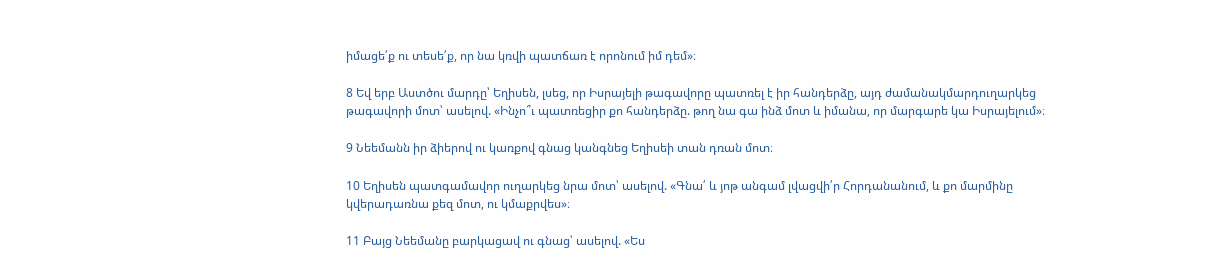իմացե՛ք ու տեսե՛ք, որ նա կռվի պատճառ է որոնում իմ դեմ»։

8 Եվ երբ Աստծու մարդը՝ Եղիսեն, լսեց, որ Իսրայելի թագավորը պատռել է իր հանդերձը, այդ ժամանակմարդուղարկեց թագավորի մոտ՝ ասելով. «Ինչո՞ւ պատռեցիր քո հանդերձը. թող նա գա ինձ մոտ և իմանա, որ մարգարե կա Իսրայելում»։

9 Նեեմանն իր ձիերով ու կառքով գնաց կանգնեց Եղիսեի տան դռան մոտ։

10 Եղիսեն պատգամավոր ուղարկեց նրա մոտ՝ ասելով. «Գնա՛ և յոթ անգամ լվացվի՛ր Հորդանանում, և քո մարմինը կվերադառնա քեզ մոտ, ու կմաքրվես»։

11 Բայց Նեեմանը բարկացավ ու գնաց՝ ասելով. «Ես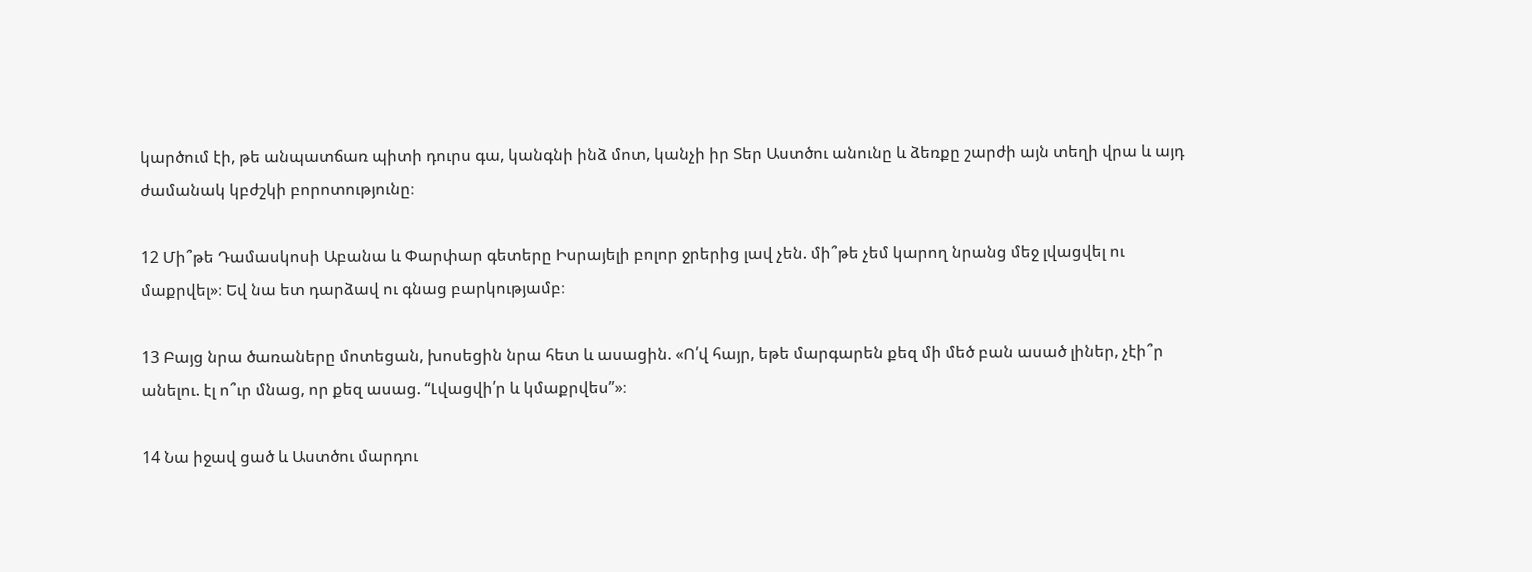կարծում էի, թե անպատճառ պիտի դուրս գա, կանգնի ինձ մոտ, կանչի իր Տեր Աստծու անունը և ձեռքը շարժի այն տեղի վրա և այդ ժամանակ կբժշկի բորոտությունը։

12 Մի՞թե Դամասկոսի Աբանա և Փարփար գետերը Իսրայելի բոլոր ջրերից լավ չեն. մի՞թե չեմ կարող նրանց մեջ լվացվել ու մաքրվել»։ Եվ նա ետ դարձավ ու գնաց բարկությամբ։

13 Բայց նրա ծառաները մոտեցան, խոսեցին նրա հետ և ասացին. «Ո՛վ հայր, եթե մարգարեն քեզ մի մեծ բան ասած լիներ, չէի՞ր անելու. էլ ո՞ւր մնաց, որ քեզ ասաց. “Լվացվի՛ր և կմաքրվես”»։

14 Նա իջավ ցած և Աստծու մարդու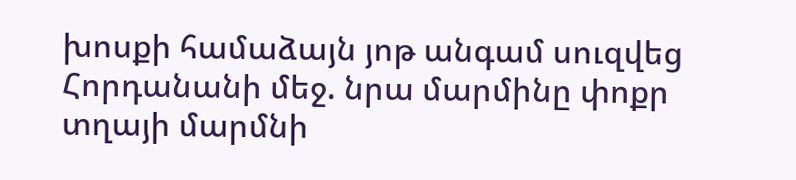խոսքի համաձայն յոթ անգամ սուզվեց Հորդանանի մեջ. նրա մարմինը փոքր տղայի մարմնի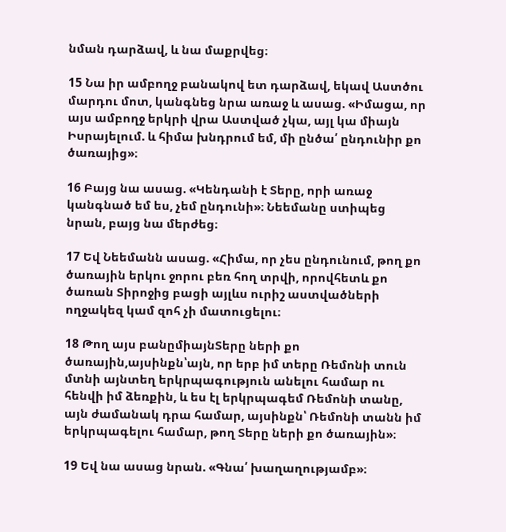նման դարձավ, և նա մաքրվեց։

15 Նա իր ամբողջ բանակով ետ դարձավ, եկավ Աստծու մարդու մոտ, կանգնեց նրա առաջ և ասաց. «Իմացա, որ այս ամբողջ երկրի վրա Աստված չկա, այլ կա միայն Իսրայելում. և հիմա խնդրում եմ, մի ընծա՛ ընդունիր քո ծառայից»։

16 Բայց նա ասաց. «Կենդանի է Տերը, որի առաջ կանգնած եմ ես, չեմ ընդունի»։ Նեեմանը ստիպեց նրան, բայց նա մերժեց։

17 Եվ Նեեմանն ասաց. «Հիմա, որ չես ընդունում, թող քո ծառային երկու ջորու բեռ հող տրվի, որովհետև քո ծառան Տիրոջից բացի այլևս ուրիշ աստվածների ողջակեզ կամ զոհ չի մատուցելու։

18 Թող այս բանըմիայնՏերը ների քո ծառային,այսինքն՝այն, որ երբ իմ տերը Ռեմոնի տուն մտնի այնտեղ երկրպագություն անելու համար ու հենվի իմ ձեռքին, և ես էլ երկրպագեմ Ռեմոնի տանը, այն ժամանակ դրա համար, այսինքն՝ Ռեմոնի տանն իմ երկրպագելու համար, թող Տերը ների քո ծառային»։

19 Եվ նա ասաց նրան. «Գնա՛ խաղաղությամբ»։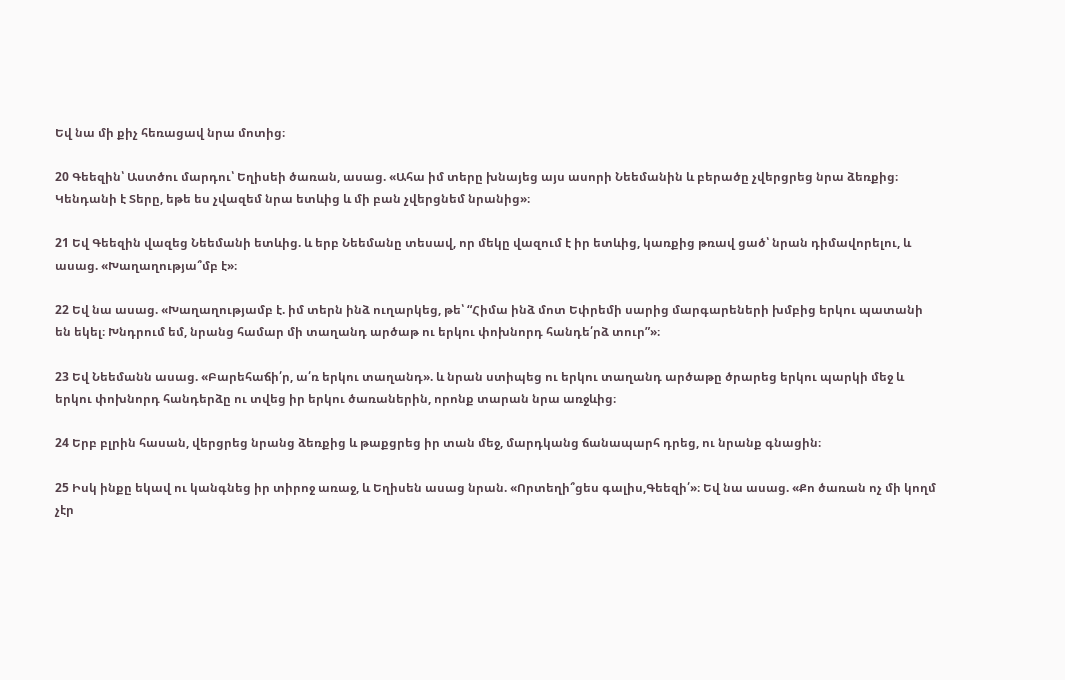Եվ նա մի քիչ հեռացավ նրա մոտից։

20 Գեեզին՝ Աստծու մարդու՝ Եղիսեի ծառան, ասաց. «Ահա իմ տերը խնայեց այս ասորի Նեեմանին և բերածը չվերցրեց նրա ձեռքից։ Կենդանի է Տերը, եթե ես չվազեմ նրա ետևից և մի բան չվերցնեմ նրանից»։

21 Եվ Գեեզին վազեց Նեեմանի ետևից. և երբ Նեեմանը տեսավ, որ մեկը վազում է իր ետևից, կառքից թռավ ցած՝ նրան դիմավորելու, և ասաց. «Խաղաղությա՞մբ է»։

22 Եվ նա ասաց. «Խաղաղությամբ է. իմ տերն ինձ ուղարկեց, թե՝ “Հիմա ինձ մոտ Եփրեմի սարից մարգարեների խմբից երկու պատանի են եկել։ Խնդրում եմ, նրանց համար մի տաղանդ արծաթ ու երկու փոխնորդ հանդե՛րձ տուր”»։

23 Եվ Նեեմանն ասաց. «Բարեհաճի՛ր, ա՛ռ երկու տաղանդ». և նրան ստիպեց ու երկու տաղանդ արծաթը ծրարեց երկու պարկի մեջ և երկու փոխնորդ հանդերձը ու տվեց իր երկու ծառաներին, որոնք տարան նրա առջևից։

24 Երբ բլրին հասան, վերցրեց նրանց ձեռքից և թաքցրեց իր տան մեջ, մարդկանց ճանապարհ դրեց, ու նրանք գնացին։

25 Իսկ ինքը եկավ ու կանգնեց իր տիրոջ առաջ, և Եղիսեն ասաց նրան. «Որտեղի՞ցես գալիս,Գեեզի՛»։ Եվ նա ասաց. «Քո ծառան ոչ մի կողմ չէր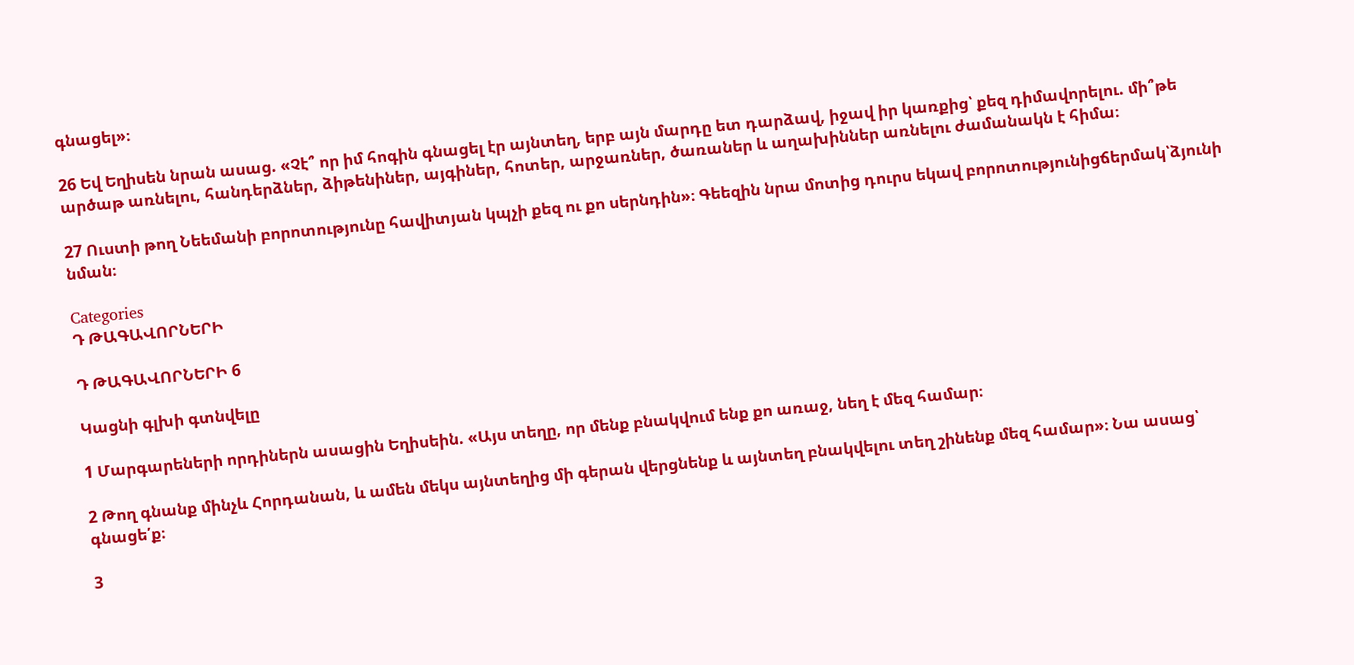գնացել»։

26 Եվ Եղիսեն նրան ասաց. «Չէ՞ որ իմ հոգին գնացել էր այնտեղ, երբ այն մարդը ետ դարձավ, իջավ իր կառքից՝ քեզ դիմավորելու. մի՞թե արծաթ առնելու, հանդերձներ, ձիթենիներ, այգիներ, հոտեր, արջառներ, ծառաներ և աղախիններ առնելու ժամանակն է հիմա։

27 Ուստի թող Նեեմանի բորոտությունը հավիտյան կպչի քեզ ու քո սերնդին»։ Գեեզին նրա մոտից դուրս եկավ բորոտությունիցճերմակ՝ձյունի նման։

Categories
Դ ԹԱԳԱՎՈՐՆԵՐԻ

Դ ԹԱԳԱՎՈՐՆԵՐԻ 6

Կացնի գլխի գտնվելը

1 Մարգարեների որդիներն ասացին Եղիսեին. «Այս տեղը, որ մենք բնակվում ենք քո առաջ, նեղ է մեզ համար։

2 Թող գնանք մինչև Հորդանան, և ամեն մեկս այնտեղից մի գերան վերցնենք և այնտեղ բնակվելու տեղ շինենք մեզ համար»։ Նա ասաց՝ գնացե՛ք։

3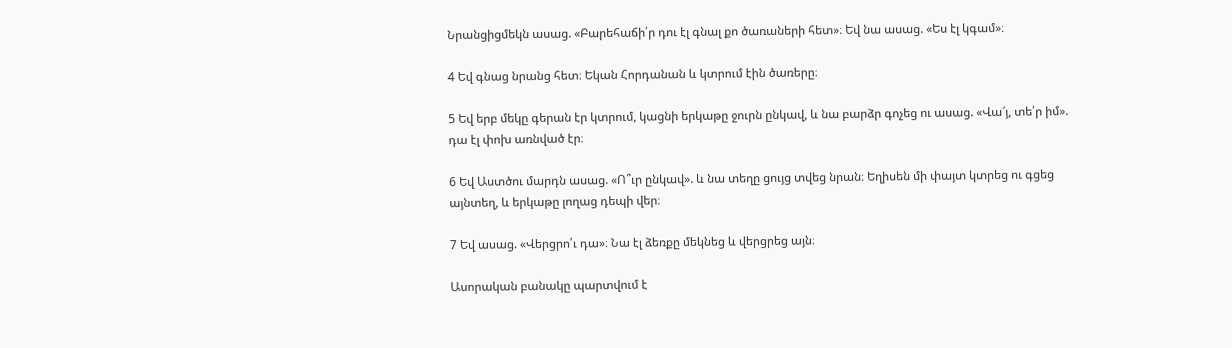Նրանցիցմեկն ասաց. «Բարեհաճի՛ր դու էլ գնալ քո ծառաների հետ»։ Եվ նա ասաց. «Ես էլ կգամ»։

4 Եվ գնաց նրանց հետ։ Եկան Հորդանան և կտրում էին ծառերը։

5 Եվ երբ մեկը գերան էր կտրում, կացնի երկաթը ջուրն ընկավ, և նա բարձր գոչեց ու ասաց. «Վա՜յ, տե՛ր իմ». դա էլ փոխ առնված էր։

6 Եվ Աստծու մարդն ասաց. «Ո՞ւր ընկավ». և նա տեղը ցույց տվեց նրան։ Եղիսեն մի փայտ կտրեց ու գցեց այնտեղ, և երկաթը լողաց դեպի վեր։

7 Եվ ասաց. «Վերցրո՛ւ դա»։ Նա էլ ձեռքը մեկնեց և վերցրեց այն։

Ասորական բանակը պարտվում է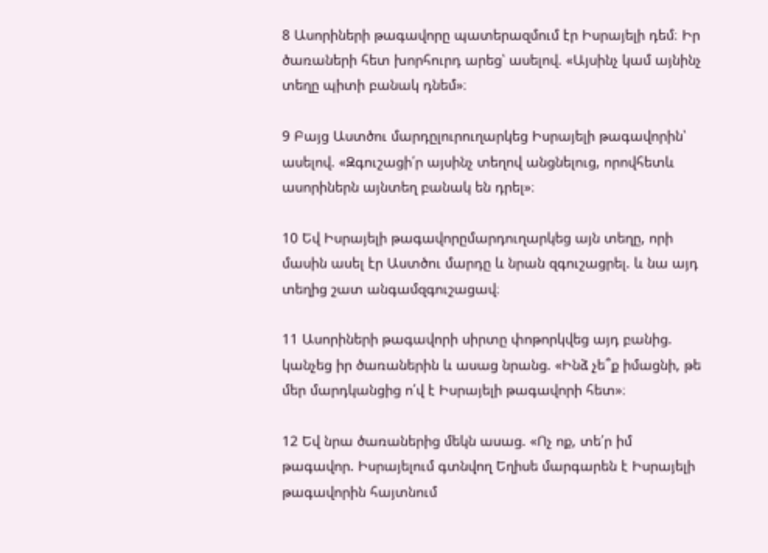8 Ասորիների թագավորը պատերազմում էր Իսրայելի դեմ։ Իր ծառաների հետ խորհուրդ արեց՝ ասելով. «Այսինչ կամ այնինչ տեղը պիտի բանակ դնեմ»։

9 Բայց Աստծու մարդըլուրուղարկեց Իսրայելի թագավորին՝ ասելով. «Զգուշացի՛ր այսինչ տեղով անցնելուց, որովհետև ասորիներն այնտեղ բանակ են դրել»։

10 Եվ Իսրայելի թագավորըմարդուղարկեց այն տեղը, որի մասին ասել էր Աստծու մարդը և նրան զգուշացրել. և նա այդ տեղից շատ անգամզգուշացավ։

11 Ասորիների թագավորի սիրտը փոթորկվեց այդ բանից. կանչեց իր ծառաներին և ասաց նրանց. «Ինձ չե՞ք իմացնի, թե մեր մարդկանցից ո՛վ է Իսրայելի թագավորի հետ»։

12 Եվ նրա ծառաներից մեկն ասաց. «Ոչ ոք, տե՛ր իմ թագավոր. Իսրայելում գտնվող Եղիսե մարգարեն է Իսրայելի թագավորին հայտնում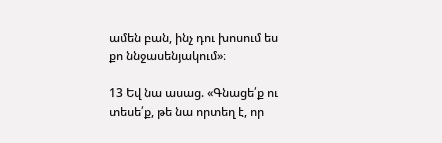ամեն բան, ինչ դու խոսում ես քո ննջասենյակում»։

13 Եվ նա ասաց. «Գնացե՛ք ու տեսե՛ք, թե նա որտեղ է, որ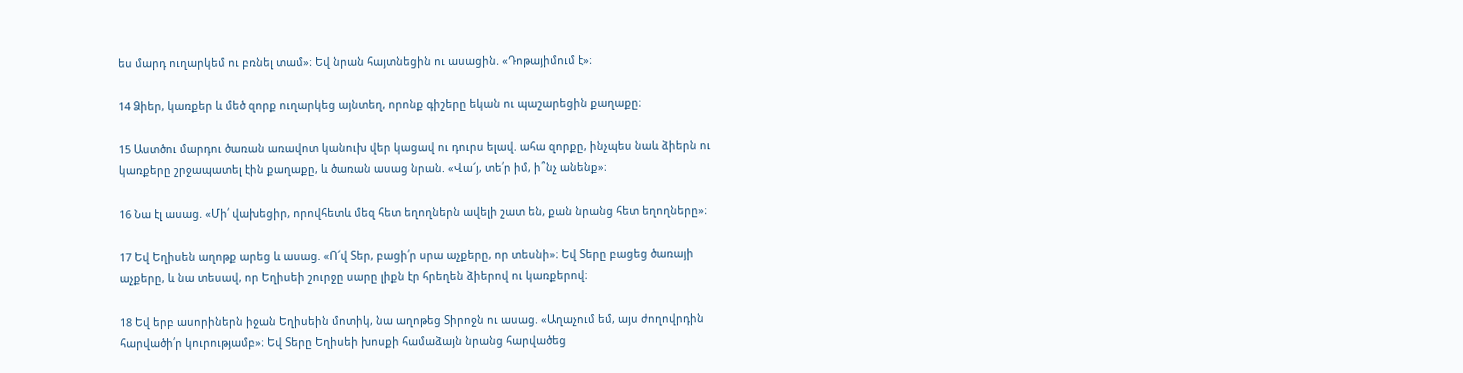ես մարդ ուղարկեմ ու բռնել տամ»։ Եվ նրան հայտնեցին ու ասացին. «Դոթայիմում է»։

14 Ձիեր, կառքեր և մեծ զորք ուղարկեց այնտեղ, որոնք գիշերը եկան ու պաշարեցին քաղաքը։

15 Աստծու մարդու ծառան առավոտ կանուխ վեր կացավ ու դուրս ելավ. ահա զորքը, ինչպես նաև ձիերն ու կառքերը շրջապատել էին քաղաքը, և ծառան ասաց նրան. «Վա՜յ, տե՛ր իմ, ի՞նչ անենք»։

16 Նա էլ ասաց. «Մի՛ վախեցիր, որովհետև մեզ հետ եղողներն ավելի շատ են, քան նրանց հետ եղողները»։

17 Եվ Եղիսեն աղոթք արեց և ասաց. «Ո՜վ Տեր, բացի՛ր սրա աչքերը, որ տեսնի»։ Եվ Տերը բացեց ծառայի աչքերը, և նա տեսավ, որ Եղիսեի շուրջը սարը լիքն էր հրեղեն ձիերով ու կառքերով։

18 Եվ երբ ասորիներն իջան Եղիսեին մոտիկ, նա աղոթեց Տիրոջն ու ասաց. «Աղաչում եմ, այս ժողովրդին հարվածի՛ր կուրությամբ»։ Եվ Տերը Եղիսեի խոսքի համաձայն նրանց հարվածեց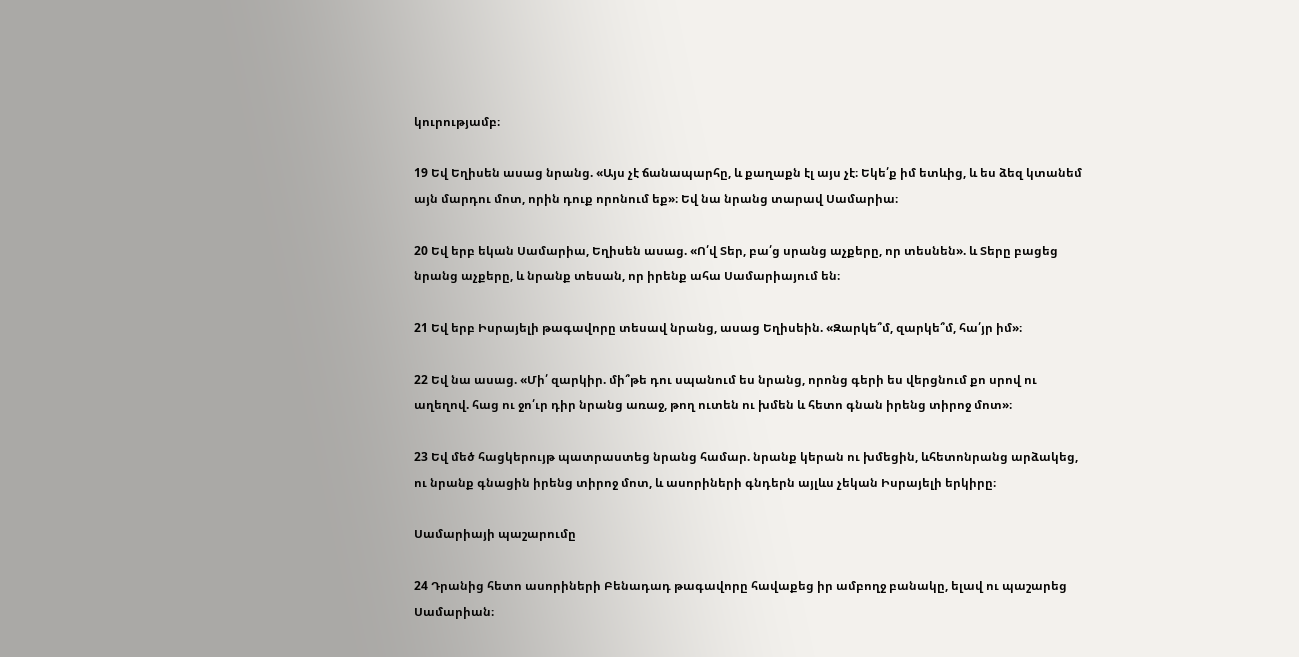կուրությամբ։

19 Եվ Եղիսեն ասաց նրանց. «Այս չէ ճանապարհը, և քաղաքն էլ այս չէ։ Եկե՛ք իմ ետևից, և ես ձեզ կտանեմ այն մարդու մոտ, որին դուք որոնում եք»։ Եվ նա նրանց տարավ Սամարիա։

20 Եվ երբ եկան Սամարիա, Եղիսեն ասաց. «Ո՛վ Տեր, բա՛ց սրանց աչքերը, որ տեսնեն». և Տերը բացեց նրանց աչքերը, և նրանք տեսան, որ իրենք ահա Սամարիայում են։

21 Եվ երբ Իսրայելի թագավորը տեսավ նրանց, ասաց Եղիսեին. «Զարկե՞մ, զարկե՞մ, հա՛յր իմ»։

22 Եվ նա ասաց. «Մի՛ զարկիր. մի՞թե դու սպանում ես նրանց, որոնց գերի ես վերցնում քո սրով ու աղեղով. հաց ու ջո՛ւր դիր նրանց առաջ, թող ուտեն ու խմեն և հետո գնան իրենց տիրոջ մոտ»։

23 Եվ մեծ հացկերույթ պատրաստեց նրանց համար. նրանք կերան ու խմեցին, ևհետոնրանց արձակեց, ու նրանք գնացին իրենց տիրոջ մոտ, և ասորիների գնդերն այլևս չեկան Իսրայելի երկիրը։

Սամարիայի պաշարումը

24 Դրանից հետո ասորիների Բենադադ թագավորը հավաքեց իր ամբողջ բանակը, ելավ ու պաշարեց Սամարիան։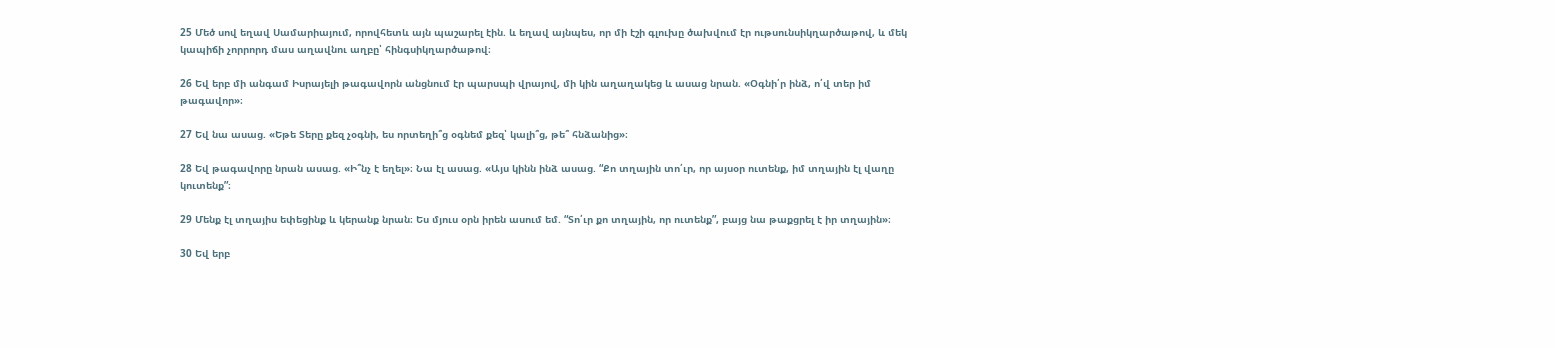25 Մեծ սով եղավ Սամարիայում, որովհետև այն պաշարել էին. և եղավ այնպես, որ մի էշի գլուխը ծախվում էր ութսունսիկղարծաթով, և մեկ կապիճի չորրորդ մաս աղավնու աղբը՝ հինգսիկղարծաթով։

26 Եվ երբ մի անգամ Իսրայելի թագավորն անցնում էր պարսպի վրայով, մի կին աղաղակեց և ասաց նրան. «Օգնի՛ր ինձ, ո՛վ տեր իմ թագավոր»։

27 Եվ նա ասաց. «Եթե Տերը քեզ չօգնի, ես որտեղի՞ց օգնեմ քեզ՝ կալի՞ց, թե՞ հնձանից»։

28 Եվ թագավորը նրան ասաց. «Ի՞նչ է եղել»։ Նա էլ ասաց. «Այս կինն ինձ ասաց. “Քո տղային տո՛ւր, որ այսօր ուտենք, իմ տղային էլ վաղը կուտենք”։

29 Մենք էլ տղայիս եփեցինք և կերանք նրան։ Ես մյուս օրն իրեն ասում եմ. “Տո՛ւր քո տղային, որ ուտենք”, բայց նա թաքցրել է իր տղային»։

30 Եվ երբ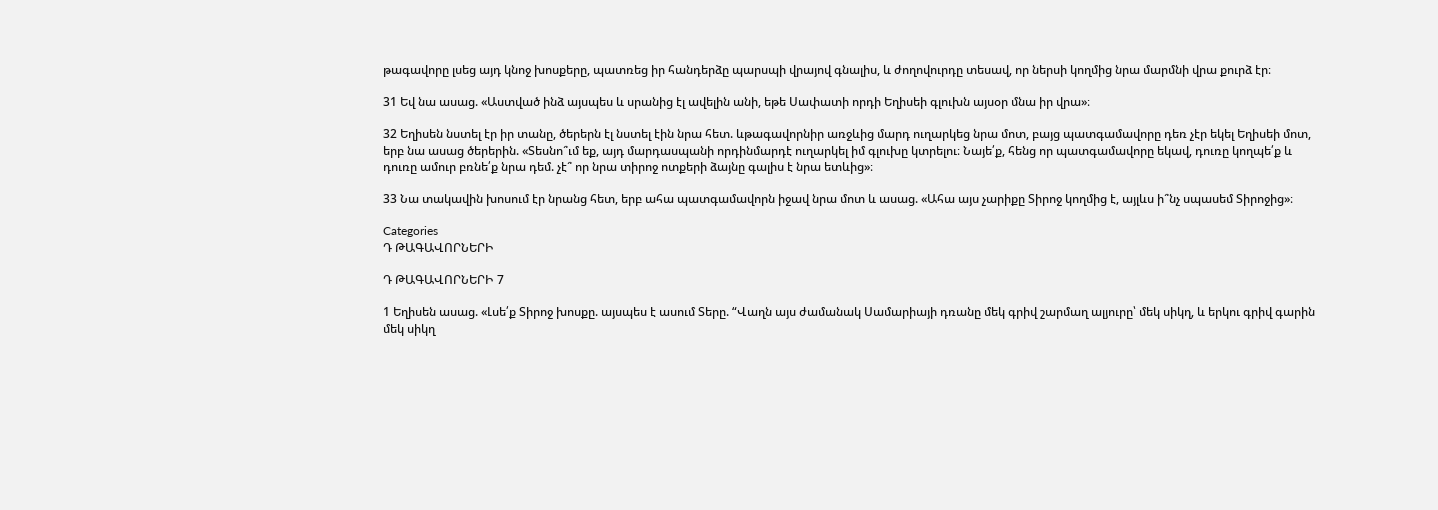թագավորը լսեց այդ կնոջ խոսքերը, պատռեց իր հանդերձը պարսպի վրայով գնալիս, և ժողովուրդը տեսավ, որ ներսի կողմից նրա մարմնի վրա քուրձ էր։

31 Եվ նա ասաց. «Աստված ինձ այսպես և սրանից էլ ավելին անի, եթե Սափատի որդի Եղիսեի գլուխն այսօր մնա իր վրա»։

32 Եղիսեն նստել էր իր տանը, ծերերն էլ նստել էին նրա հետ. ևթագավորնիր առջևից մարդ ուղարկեց նրա մոտ, բայց պատգամավորը դեռ չէր եկել Եղիսեի մոտ, երբ նա ասաց ծերերին. «Տեսնո՞ւմ եք, այդ մարդասպանի որդինմարդէ ուղարկել իմ գլուխը կտրելու։ Նայե՛ք, հենց որ պատգամավորը եկավ, դուռը կողպե՛ք և դուռը ամուր բռնե՛ք նրա դեմ. չէ՞ որ նրա տիրոջ ոտքերի ձայնը գալիս է նրա ետևից»։

33 Նա տակավին խոսում էր նրանց հետ, երբ ահա պատգամավորն իջավ նրա մոտ և ասաց. «Ահա այս չարիքը Տիրոջ կողմից է, այլևս ի՞նչ սպասեմ Տիրոջից»։

Categories
Դ ԹԱԳԱՎՈՐՆԵՐԻ

Դ ԹԱԳԱՎՈՐՆԵՐԻ 7

1 Եղիսեն ասաց. «Լսե՛ք Տիրոջ խոսքը. այսպես է ասում Տերը. “Վաղն այս ժամանակ Սամարիայի դռանը մեկ գրիվ շարմաղ ալյուրը՝ մեկ սիկղ, և երկու գրիվ գարին մեկ սիկղ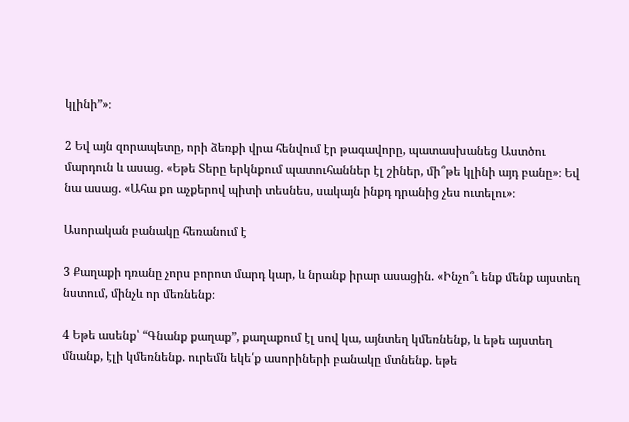կլինի”»։

2 Եվ այն զորապետը, որի ձեռքի վրա հենվում էր թագավորը, պատասխանեց Աստծու մարդուն և ասաց. «Եթե Տերը երկնքում պատուհաններ էլ շիներ, մի՞թե կլինի այդ բանը»։ Եվ նա ասաց. «Ահա քո աչքերով պիտի տեսնես, սակայն ինքդ դրանից չես ուտելու»։

Ասորական բանակը հեռանում է

3 Քաղաքի դռանը չորս բորոտ մարդ կար, և նրանք իրար ասացին. «Ինչո՞ւ ենք մենք այստեղ նստում, մինչև որ մեռնենք։

4 Եթե ասենք՝ “Գնանք քաղաք”, քաղաքում էլ սով կա, այնտեղ կմեռնենք, և եթե այստեղ մնանք, էլի կմեռնենք. ուրեմն եկե՛ք ասորիների բանակը մտնենք. եթե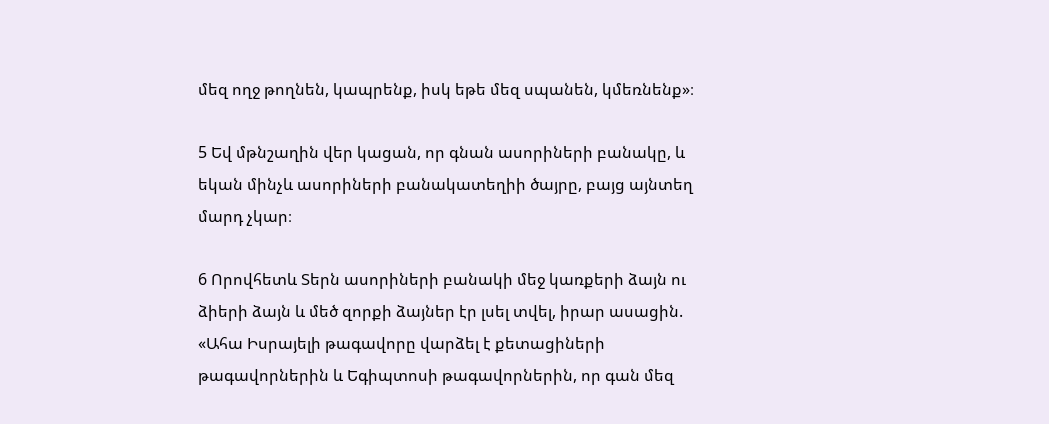մեզ ողջ թողնեն, կապրենք, իսկ եթե մեզ սպանեն, կմեռնենք»։

5 Եվ մթնշաղին վեր կացան, որ գնան ասորիների բանակը, և եկան մինչև ասորիների բանակատեղիի ծայրը, բայց այնտեղ մարդ չկար։

6 Որովհետև Տերն ասորիների բանակի մեջ կառքերի ձայն ու ձիերի ձայն և մեծ զորքի ձայներ էր լսել տվել, իրար ասացին. «Ահա Իսրայելի թագավորը վարձել է քետացիների թագավորներին և Եգիպտոսի թագավորներին, որ գան մեզ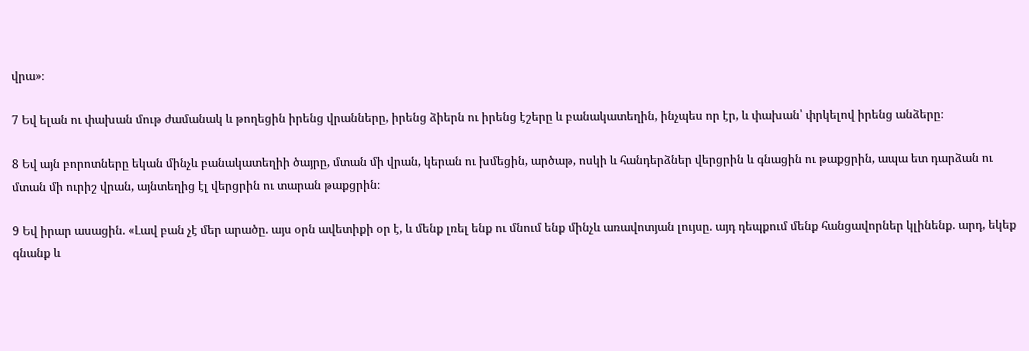վրա»։

7 Եվ ելան ու փախան մութ ժամանակ և թողեցին իրենց վրանները, իրենց ձիերն ու իրենց էշերը և բանակատեղին, ինչպես որ էր, և փախան՝ փրկելով իրենց անձերը։

8 Եվ այն բորոտները եկան մինչև բանակատեղիի ծայրը, մտան մի վրան, կերան ու խմեցին, արծաթ, ոսկի և հանդերձներ վերցրին և գնացին ու թաքցրին, ապա ետ դարձան ու մտան մի ուրիշ վրան, այնտեղից էլ վերցրին ու տարան թաքցրին։

9 Եվ իրար ասացին. «Լավ բան չէ մեր արածը. այս օրն ավետիքի օր է, և մենք լռել ենք ու մնում ենք մինչև առավոտյան լույսը. այդ դեպքում մենք հանցավորներ կլինենք. արդ, եկեք գնանք և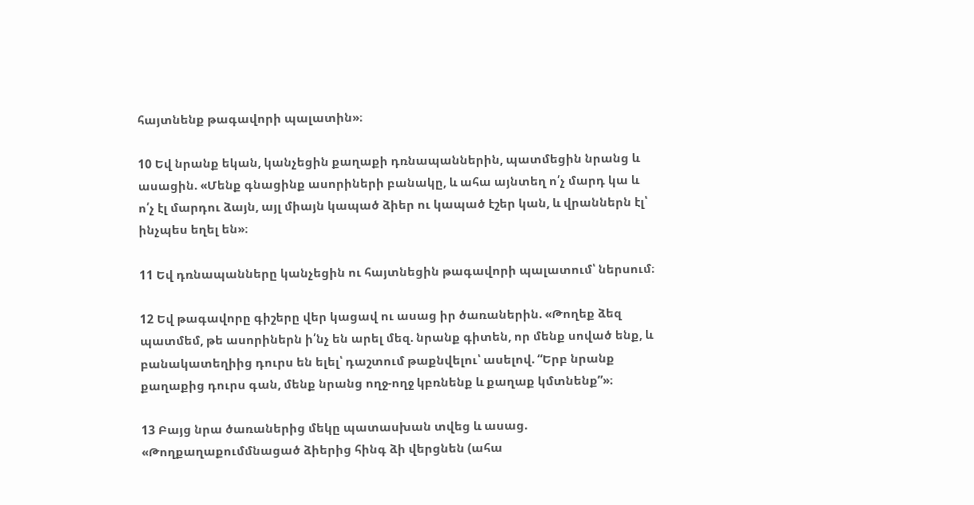հայտնենք թագավորի պալատին»։

10 Եվ նրանք եկան, կանչեցին քաղաքի դռնապաններին, պատմեցին նրանց և ասացին. «Մենք գնացինք ասորիների բանակը, և ահա այնտեղ ո՛չ մարդ կա և ո՛չ էլ մարդու ձայն, այլ միայն կապած ձիեր ու կապած էշեր կան, և վրաններն էլ՝ ինչպես եղել են»։

11 Եվ դռնապանները կանչեցին ու հայտնեցին թագավորի պալատում՝ ներսում։

12 Եվ թագավորը գիշերը վեր կացավ ու ասաց իր ծառաներին. «Թողեք ձեզ պատմեմ, թե ասորիներն ի՛նչ են արել մեզ. նրանք գիտեն, որ մենք սոված ենք, և բանակատեղիից դուրս են ելել՝ դաշտում թաքնվելու՝ ասելով. “Երբ նրանք քաղաքից դուրս գան, մենք նրանց ողջ-ողջ կբռնենք և քաղաք կմտնենք”»։

13 Բայց նրա ծառաներից մեկը պատասխան տվեց և ասաց. «Թողքաղաքումմնացած ձիերից հինգ ձի վերցնեն (ահա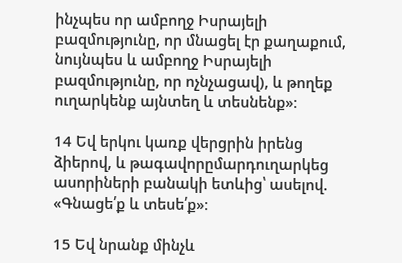ինչպես որ ամբողջ Իսրայելի բազմությունը, որ մնացել էր քաղաքում, նույնպես և ամբողջ Իսրայելի բազմությունը, որ ոչնչացավ), և թողեք ուղարկենք այնտեղ և տեսնենք»։

14 Եվ երկու կառք վերցրին իրենց ձիերով, և թագավորըմարդուղարկեց ասորիների բանակի ետևից՝ ասելով. «Գնացե՛ք և տեսե՛ք»։

15 Եվ նրանք մինչև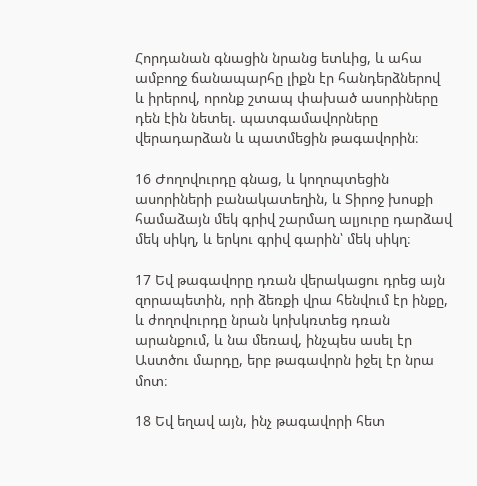Հորդանան գնացին նրանց ետևից, և ահա ամբողջ ճանապարհը լիքն էր հանդերձներով և իրերով, որոնք շտապ փախած ասորիները դեն էին նետել. պատգամավորները վերադարձան և պատմեցին թագավորին։

16 Ժողովուրդը գնաց, և կողոպտեցին ասորիների բանակատեղին, և Տիրոջ խոսքի համաձայն մեկ գրիվ շարմաղ ալյուրը դարձավ մեկ սիկղ, և երկու գրիվ գարին՝ մեկ սիկղ։

17 Եվ թագավորը դռան վերակացու դրեց այն զորապետին, որի ձեռքի վրա հենվում էր ինքը, և ժողովուրդը նրան կոխկռտեց դռան արանքում, և նա մեռավ, ինչպես ասել էր Աստծու մարդը, երբ թագավորն իջել էր նրա մոտ։

18 Եվ եղավ այն, ինչ թագավորի հետ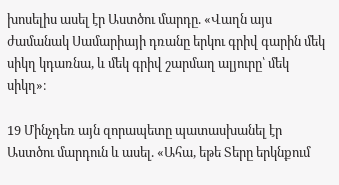խոսելիս ասել էր Աստծու մարդը. «Վաղն այս ժամանակ Սամարիայի դռանը երկու գրիվ գարին մեկ սիկղ կդառնա, և մեկ գրիվ շարմաղ ալյուրը՝ մեկ սիկղ»։

19 Մինչդեռ այն զորապետը պատասխանել էր Աստծու մարդուն և ասել. «Ահա, եթե Տերը երկնքում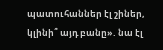պատուհաններ էլ շիներ, կլինի՞ այդ բանը». նա էլ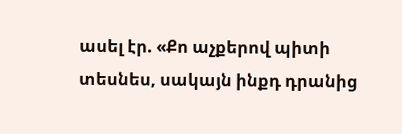ասել էր. «Քո աչքերով պիտի տեսնես, սակայն ինքդ դրանից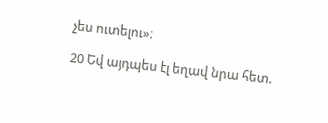չես ուտելու»։

20 Եվ այդպես էլ եղավ նրա հետ.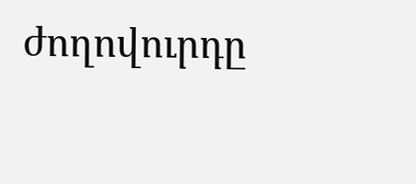ժողովուրդը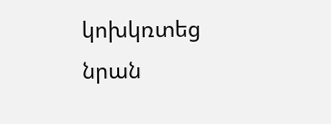կոխկռտեց նրան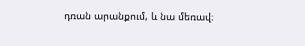դռան արանքում, և նա մեռավ։